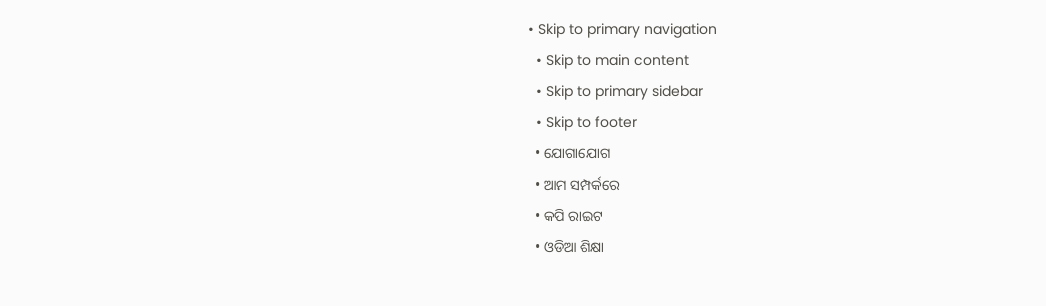• Skip to primary navigation
  • Skip to main content
  • Skip to primary sidebar
  • Skip to footer
  • ଯୋଗାଯୋଗ
  • ଆମ ସମ୍ପର୍କରେ
  • କପି ରାଇଟ
  • ଓଡିଆ ଶିକ୍ଷା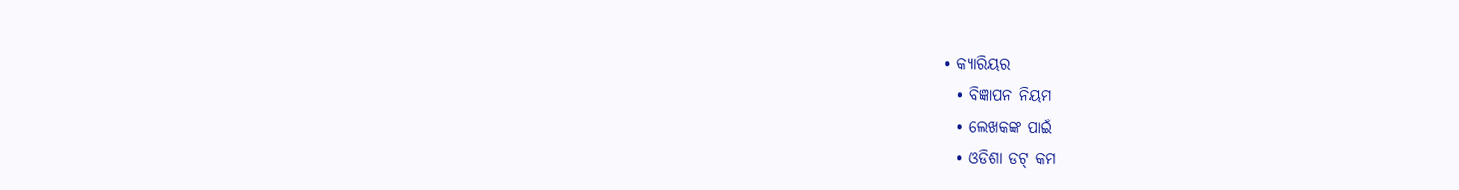• କ୍ୟାରିୟର
  • ବିଜ୍ଞାପନ ନିୟମ
  • ଲେଖକଙ୍କ ପାଇଁ
  • ଓଡିଶା ଡଟ୍ କମ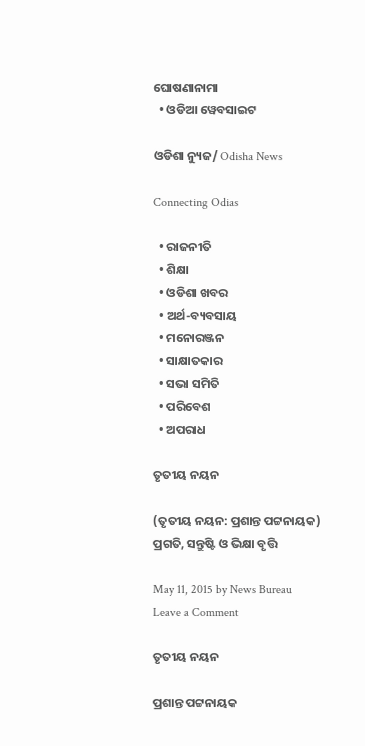ଘୋଷଣାନାମା
  • ଓଡିଆ ୱେବସାଇଟ

ଓଡିଶା ନ୍ୟୁଜ/ Odisha News

Connecting Odias

  • ରାଜନୀତି
  • ଶିକ୍ଷା
  • ଓଡିଶା ଖବର
  • ଅର୍ଥ-ବ୍ୟବସାୟ
  • ମନୋରଞ୍ଜନ
  • ସାକ୍ଷାତକାର
  • ସଭା ସମିତି
  • ପରିବେଶ
  • ଅପରାଧ

ତୃତୀୟ ନୟନ

(ତୃତୀୟ ନୟନ: ପ୍ରଶାନ୍ତ ପଟ୍ଟନାୟକ) ପ୍ରଗତି, ସନ୍ତୁଷ୍ଟି ଓ ଭିକ୍ଷା ବୃତ୍ତି

May 11, 2015 by News Bureau Leave a Comment

ତୃତୀୟ ନୟନ

ପ୍ରଶାନ୍ତ ପଟ୍ଟନାୟକ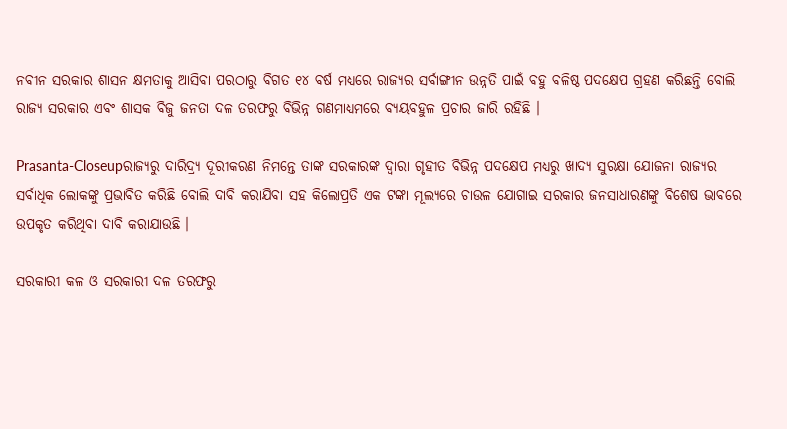ନବୀନ ସରକାର ଶାସନ କ୍ଷମତାକୁ ଆସିବା ପରଠାରୁ ବିଗତ ୧୪ ବର୍ଷ ମଧ୍ୟରେ ରାଜ୍ୟର ସର୍ବାଙ୍ଗୀନ ଉନ୍ନତି ପାଇଁ ବହୁ ବଳିଷ୍ଠ ପଦକ୍ଷେପ ଗ୍ରହଣ କରିଛନ୍ତି ବୋଲି ରାଜ୍ୟ ସରକାର ଏବଂ ଶାସକ ବିଜୁ ଜନତା ଦଳ ତରଫରୁ ବିଭିନ୍ନ ଗଣମାଧ୍ୟମରେ ବ୍ୟୟବହୁଳ ପ୍ରଚାର ଜାରି ରହିଛି ।

Prasanta-Closeupରାଜ୍ୟରୁ ଦାରିଦ୍ର୍ୟ ଦୂରୀକରଣ ନିମନ୍ତେ ତାଙ୍କ ସରକାରଙ୍କ ଦ୍ୱାରା ଗୃହୀତ ବିଭିନ୍ନ ପଦକ୍ଷେପ ମଧ୍ୟରୁ ଖାଦ୍ୟ ସୁରକ୍ଷା ଯୋଜନା ରାଜ୍ୟର ସର୍ବାଧିକ ଲୋକଙ୍କୁ ପ୍ରଭାବିତ କରିଛି ବୋଲି ଦାବି କରାଯିବା ସହ କିଲୋପ୍ରତି ଏକ ଟଙ୍କା ମୂଲ୍ୟରେ ଚାଉଳ ଯୋଗାଇ ସରକାର ଜନସାଧାରଣଙ୍କୁ ବିଶେଷ ଭାବରେ ଉପକୃତ କରିଥିବା ଦାବି କରାଯାଉଛି ।

ସରକାରୀ କଳ ଓ ସରକାରୀ ଦଳ ତରଫରୁ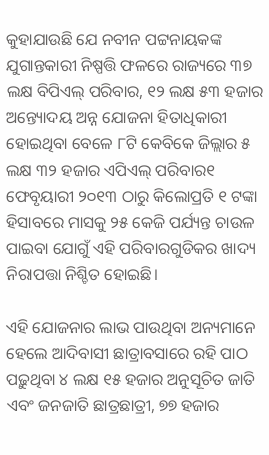କୁହାଯାଉଛି ଯେ ନବୀନ ପଟ୍ଟନାୟକଙ୍କ ଯୁଗାନ୍ତକାରୀ ନିଷ୍ପତ୍ତି ଫଳରେ ରାଜ୍ୟରେ ୩୭ ଲକ୍ଷ ବିପିଏଲ୍‍ ପରିବାର, ୧୨ ଲକ୍ଷ ୫୩ ହଜାର ଅନ୍ତ୍ୟୋଦୟ ଅନ୍ନ ଯୋଜନା ହିତାଧିକାରୀ ହୋଇଥିବା ବେଳେ ୮ଟି କେବିକେ ଜିଲ୍ଲାର ୫ ଲକ୍ଷ ୩୨ ହଜାର ଏପିଏଲ୍‍ ପରିବାର୧ ଫେବୃୟାରୀ ୨୦୧୩ ଠାରୁ କିଲୋପ୍ରତି ୧ ଟଙ୍କା ହିସାବରେ ମାସକୁ ୨୫ କେଜି ପର୍ଯ୍ୟନ୍ତ ଚାଉଳ ପାଇବା ଯୋଗୁଁ ଏହି ପରିବାରଗୁଡିକର ଖାଦ୍ୟ ନିରାପତ୍ତା ନିଶ୍ଚିତ ହୋଇଛି।

ଏହି ଯୋଜନାର ଲାଭ ପାଉଥିବା ଅନ୍ୟମାନେ ହେଲେ ଆଦିବାସୀ ଛାତ୍ରାବସାରେ ରହି ପାଠ ପଢ଼ୁଥିବା ୪ ଲକ୍ଷ ୧୫ ହଜାର ଅନୁସୂଚିତ ଜାତି ଏବଂ ଜନଜାତି ଛାତ୍ରଛାତ୍ରୀ, ୭୭ ହଜାର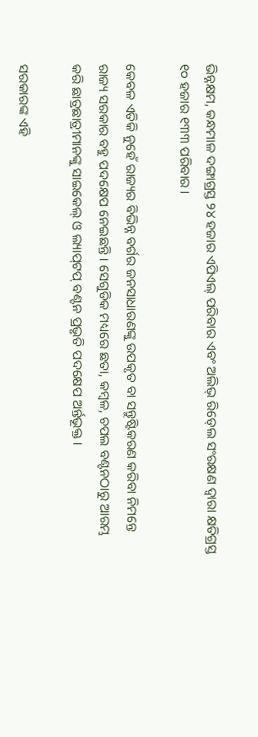ଭିନ୍ନକ୍ଷମ, କନ୍ଧମାଳ ଦଙ୍ଗାଗ୍ରସ୍ତ ୨୪ ହଜାର ଏପିଏଲ୍‍ ପରିବାର ଏବଂ ଅଲିଭ୍‍ ରିଡ୍‍ଲେ ସଂରକ୍ଷଣ ଦ୍ୱାରା କ୍ଷତିଗ୍ରସ୍ତ ୧୦ ହଜାର ୧୩୩ ପରିବାର ।

କେବଳ ଏତିକି ନୁହେଁ ରାଜ୍ୟର ବିଭିନ୍ନ ବର୍ଗର ଜନସାଧାରଣଙ୍କୁ ଉପକୃତ ବା ସନ୍ତୁଷ୍ଟିକରଣ କରିବା ନିମନ୍ତେ ରାଜ୍ୟ ସରକାର ବହୁ ପଦକ୍ଷେପ ନେଇଛନ୍ତି । ସେଗୁଡିକ ମଧ୍ୟରେ ଛତା, କମ୍ବଳ, ଚପଲ ବଣ୍ଟନଠାରୁ ଆରମ୍ଭ କରି ଛାତ୍ରଛାତ୍ରୀମାନଙ୍କୁ ସାଇକେଲ୍‍ ଓ ଲ୍ୟାପ୍‍ଟପ୍‍ ବଣ୍ଟନ ପ୍ରଭୃତି ପଦକ୍ଷେପ ଅର୍ନ୍ତଭୂକ୍ତ ।

ସରକାରଙ୍କ ଏହି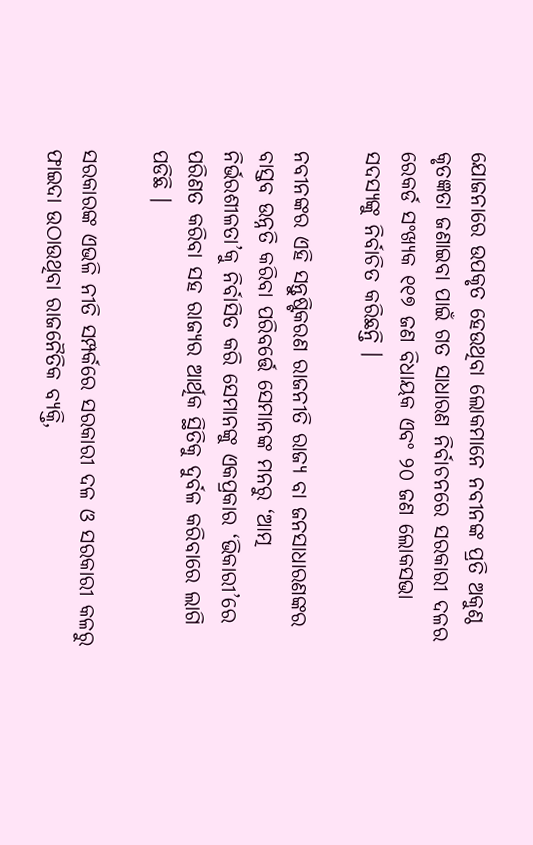ଯୋଜନାରେ ଉପକୃତ ହେଉଥିବା ଲୋକମାନେ ନବୀନଙ୍କ ପ୍ରତି ଅକୁଣ୍ଠ କୃତଜ୍ଞତା ଜଣାଇବା ପାଇଁ ଗତ ସାଧାରଣ ନିର୍ବାଚନରେ ସରକାରୀ ଦଳର ରେକର୍ଡ ସଂଖ୍ୟକ ୧୧୭ ଜଣ ବିଧାୟକ ଏବଂ ୨୦ ଜଣ ଲୋକସଭା ସଦସ୍ୟଙ୍କୁ ନିର୍ବାଚିତ କରିଛନ୍ତି ।

ନବୀନଙ୍କର ଏହି ସନ୍ତୁଷ୍ଟିକରଣ ରାଜନୀତି ରାଜ୍ୟ ବା ଜନସାଧାରଣଙ୍କର ବାସ୍ତବ ଉନ୍ନତି କରିବା ପରିବର୍ତ୍ତେ ସେମାନଙ୍କ ମନରୁ ‘ଆତ୍ମ ନିର୍ଭରଶୀଳତା’କୁ ନିର୍ବାସିତ କରି ସେମାନଙ୍କୁ ଏକପ୍ରକାର ‘ଭିକାରୀ’ରେ ପରିଣତ କରିବା ସହ ରାଜ୍ୟର ଆର୍ଥିକ ସ୍ଥିତିକୁ ଦୁର୍ବଳ କରିବାରେ ଲାଗି ପଡିଛି ।

ସରକାରଙ୍କ ଏଭଳି ନୀତି ସମ୍ପର୍କରେ ସରକାରୀ ଦଳ ଓ ସରକାରୀ କଳରୁ ଫାଇଦା ଉଠାଉଥିବା ରାଜନୈତିକ ବ୍ୟକ୍ତି,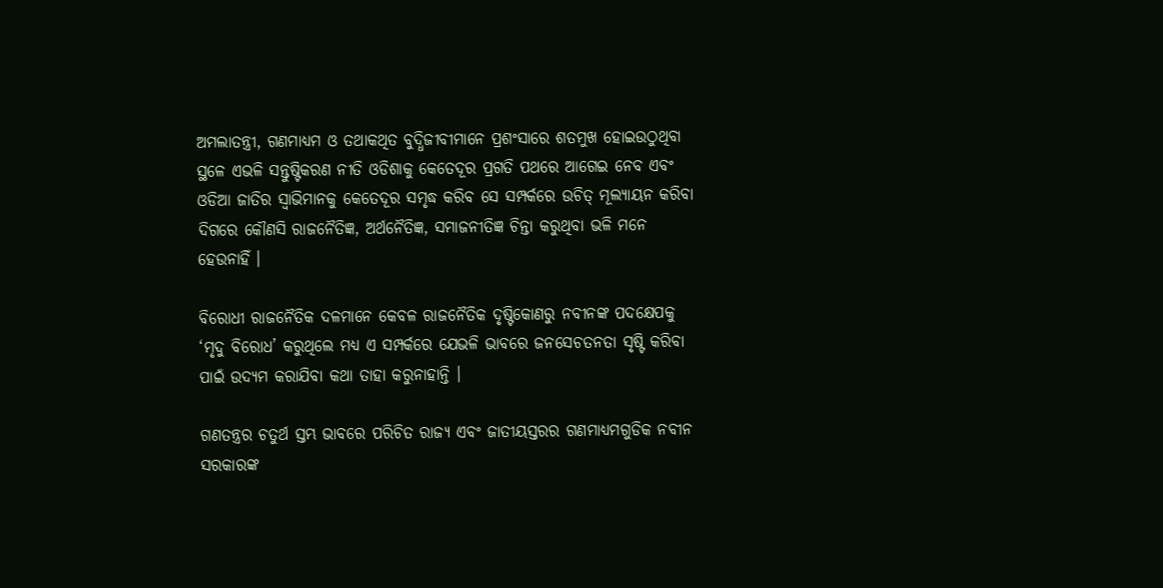ଅମଲାତନ୍ତ୍ରୀ, ଗଣମାଧ୍ୟମ ଓ ତଥାକଥିତ ବୁଦ୍ଧିଜୀବୀମାନେ ପ୍ରଶଂସାରେ ଶତମୁଖ ହୋଇଉଠୁଥିବା ସ୍ଥଳେ ଏଭଳି ସନ୍ତୁଷ୍ଟିକରଣ ନୀତି ଓଡିଶାକୁ କେତେଦୂର ପ୍ରଗତି ପଥରେ ଆଗେଇ ନେବ ଏବଂ ଓଡିଆ ଜାତିର ସ୍ୱାଭିମାନକୁ କେତେଦୂର ସମୃଦ୍ଧ କରିବ ସେ ସମ୍ପର୍କରେ ଉଚିତ୍‍ ମୂଲ୍ୟାୟନ କରିବା ଦିଗରେ କୌଣସି ରାଜନୈତିଜ୍ଞ, ଅର୍ଥନୈତିଜ୍ଞ, ସମାଜନୀତିଜ୍ଞ ଚିନ୍ତା କରୁଥିବା ଭଳି ମନେ ହେଉନାହିଁ ।

ବିରୋଧୀ ରାଜନୈତିକ ଦଳମାନେ କେବଳ ରାଜନୈତିକ ଦୃଷ୍ଟିକୋଣରୁ ନବୀନଙ୍କ ପଦକ୍ଷେପକୁ ‘ମୃଦୁ ବିରୋଧ’ କରୁଥିଲେ ମଧ୍ୟ ଏ ସମ୍ପର୍କରେ ଯେଭଳି ଭାବରେ ଜନସେଚତନତା ସୃଷ୍ଟି କରିବା ପାଇଁ ଉଦ୍ୟମ କରାଯିବା କଥା ତାହା କରୁନାହାନ୍ତି ।

ଗଣତନ୍ତ୍ରର ଚତୁର୍ଥ ସ୍ତମ୍ଭ ଭାବରେ ପରିଚିତ ରାଜ୍ୟ ଏବଂ ଜାତୀୟସ୍ତରର ଗଣମାଧ୍ୟମଗୁଡିକ ନବୀନ ସରକାରଙ୍କ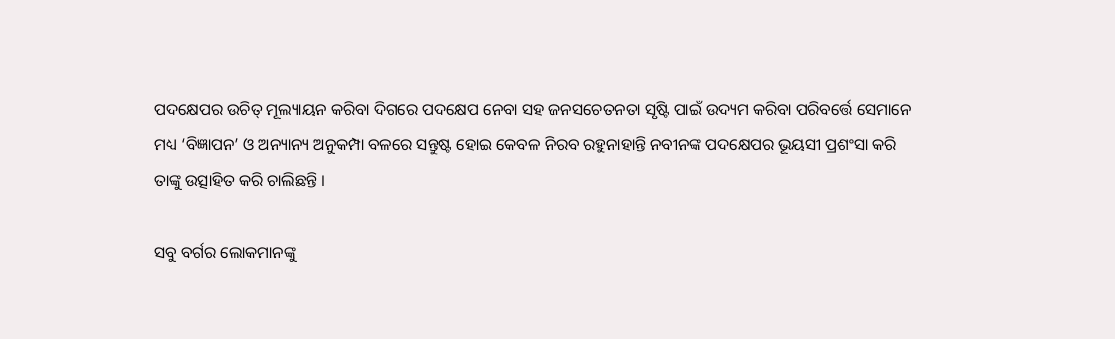ପଦକ୍ଷେପର ଉଚିତ୍‍ ମୂଲ୍ୟାୟନ କରିବା ଦିଗରେ ପଦକ୍ଷେପ ନେବା ସହ ଜନସଚେତନତା ସୃଷ୍ଟି ପାଇଁ ଉଦ୍ୟମ କରିବା ପରିବର୍ତ୍ତେ ସେମାନେ ମଧ୍ୟ ‘ବିଜ୍ଞାପନ’ ଓ ଅନ୍ୟାନ୍ୟ ଅନୁକମ୍ପା ବଳରେ ସନ୍ତୁଷ୍ଟ ହୋଇ କେବଳ ନିରବ ରହୁନାହାନ୍ତି ନବୀନଙ୍କ ପଦକ୍ଷେପର ଭୂୟସୀ ପ୍ରଶଂସା କରି ତାଙ୍କୁ ଉତ୍ସାହିତ କରି ଚାଲିଛନ୍ତି ।

ସବୁ ବର୍ଗର ଲୋକମାନଙ୍କୁ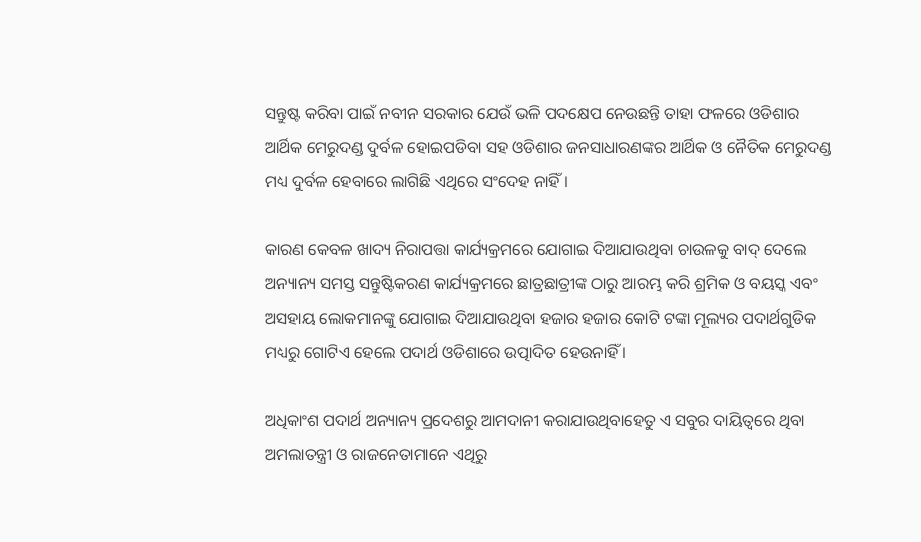ସନ୍ତୁଷ୍ଟ କରିବା ପାଇଁ ନବୀନ ସରକାର ଯେଉଁ ଭଳି ପଦକ୍ଷେପ ନେଉଛନ୍ତି ତାହା ଫଳରେ ଓଡିଶାର ଆର୍ଥିକ ମେରୁଦଣ୍ଡ ଦୁର୍ବଳ ହୋଇପଡିବା ସହ ଓଡିଶାର ଜନସାଧାରଣଙ୍କର ଆର୍ଥିକ ଓ ନୈତିକ ମେରୁଦଣ୍ଡ ମଧ୍ୟ ଦୁର୍ବଳ ହେବାରେ ଲାଗିଛି ଏଥିରେ ସଂଦେହ ନାହିଁ ।

କାରଣ କେବଳ ଖାଦ୍ୟ ନିରାପତ୍ତା କାର୍ଯ୍ୟକ୍ରମରେ ଯୋଗାଇ ଦିଆଯାଉଥିବା ଚାଉଳକୁ ବାଦ୍‍ ଦେଲେ ଅନ୍ୟାନ୍ୟ ସମସ୍ତ ସନ୍ତୁଷ୍ଟିକରଣ କାର୍ଯ୍ୟକ୍ରମରେ ଛାତ୍ରଛାତ୍ରୀଙ୍କ ଠାରୁ ଆରମ୍ଭ କରି ଶ୍ରମିକ ଓ ବୟସ୍କ ଏବଂ ଅସହାୟ ଲୋକମାନଙ୍କୁ ଯୋଗାଇ ଦିଆଯାଉଥିବା ହଜାର ହଜାର କୋଟି ଟଙ୍କା ମୂଲ୍ୟର ପଦାର୍ଥଗୁଡିକ ମଧ୍ୟରୁ ଗୋଟିଏ ହେଲେ ପଦାର୍ଥ ଓଡିଶାରେ ଉତ୍ପାଦିତ ହେଉନାହିଁ ।

ଅଧିକାଂଶ ପଦାର୍ଥ ଅନ୍ୟାନ୍ୟ ପ୍ରଦେଶରୁ ଆମଦାନୀ କରାଯାଉଥିବାହେତୁ ଏ ସବୁର ଦାୟିତ୍ୱରେ ଥିବା ଅମଲାତନ୍ତ୍ରୀ ଓ ରାଜନେତାମାନେ ଏଥିରୁ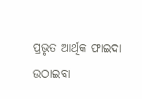ପ୍ରଭୃତ ଆର୍ଥିକ ଫାଇଦା ଉଠାଇବା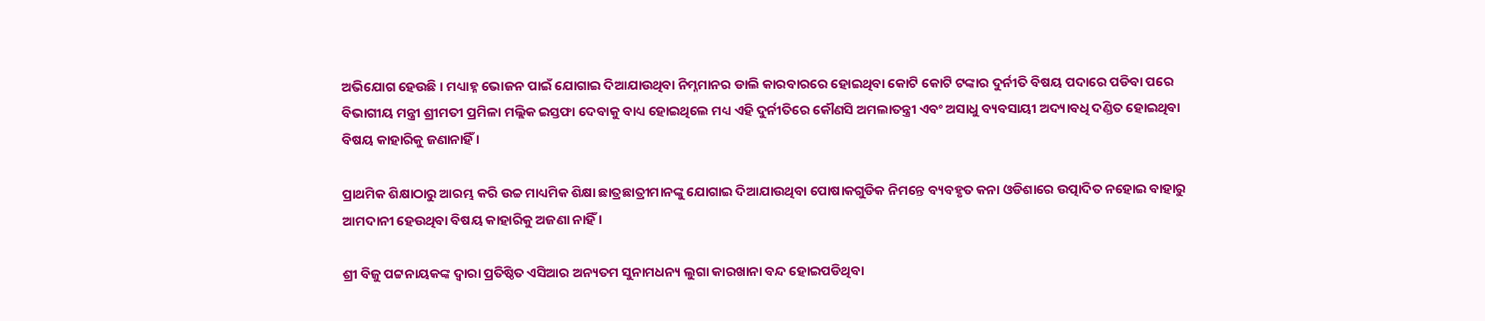ଅଭିଯୋଗ ହେଉଛି । ମଧ୍ୟାହ୍ନ ଭୋଜନ ପାଇଁ ଯୋଗାଇ ଦିଆଯାଉଥିବା ନିମ୍ନମାନର ଡାଲି କାରବାରରେ ହୋଇଥିବା କୋଟି କୋଟି ଟଙ୍କାର ଦୁର୍ନୀତି ବିଷୟ ପଦାରେ ପଡିବା ପରେ ବିଭାଗୀୟ ମନ୍ତ୍ରୀ ଶ୍ରୀମତୀ ପ୍ରମିଳା ମଲ୍ଲିକ ଇସ୍ତଫା ଦେବାକୁ ବାଧ୍ୟ ହୋଇଥିଲେ ମଧ୍ୟ ଏହି ଦୁର୍ନୀତିରେ କୌଣସି ଅମଲାତନ୍ତ୍ରୀ ଏବଂ ଅସାଧୁ ବ୍ୟବସାୟୀ ଅଦ୍ୟାବଧି ଦଣ୍ଡିତ ହୋଇଥିବା ବିଷୟ କାହାରିକୁ ଜଣାନାହିଁ ।

ପ୍ରାଥମିକ ଶିକ୍ଷାଠାରୁ ଆରମ୍ଭ କରି ଉଚ୍ଚ ମାଧ୍ୟମିକ ଶିକ୍ଷା ଛାତ୍ରଛାତ୍ରୀମାନଙ୍କୁ ଯୋଗାଇ ଦିଆଯାଉଥିବା ପୋଷାକଗୁଡିକ ନିମନ୍ତେ ବ୍ୟବହୃତ କନା ଓଡିଶାରେ ଉତ୍ପାଦିତ ନହୋଇ ବାହାରୁ ଆମଦାନୀ ହେଉଥିବା ବିଷୟ କାହାରିକୁ ଅଜଣା ନାହିଁ ।

ଶ୍ରୀ ବିଜୁ ପଟ୍ଟନାୟକଙ୍କ ଦ୍ୱାରା ପ୍ରତିଷ୍ଠିତ ଏସିଆର ଅନ୍ୟତମ ସୁନାମଧନ୍ୟ ଲୁଗା କାରଖାନା ବନ୍ଦ ହୋଇପଡିଥିବା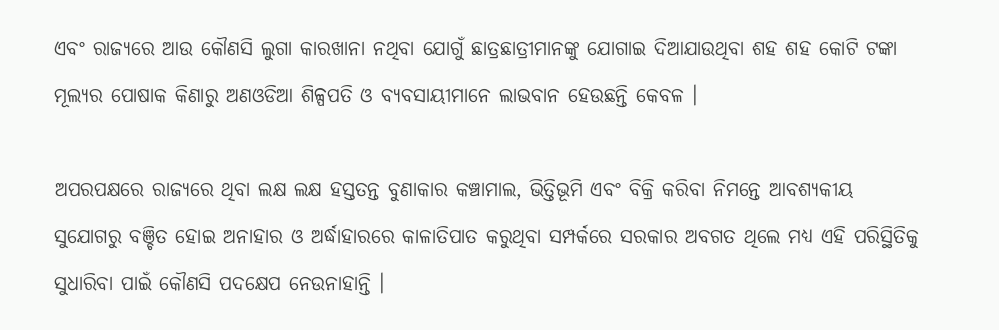ଏବଂ ରାଜ୍ୟରେ ଆଉ କୌଣସି ଲୁଗା କାରଖାନା ନଥିବା ଯୋଗୁଁ ଛାତ୍ରଛାତ୍ରୀମାନଙ୍କୁ ଯୋଗାଇ ଦିଆଯାଉଥିବା ଶହ ଶହ କୋଟି ଟଙ୍କା ମୂଲ୍ୟର ପୋଷାକ କିଣାରୁ ଅଣଓଡିଆ ଶିଳ୍ପପତି ଓ ବ୍ୟବସାୟୀମାନେ ଲାଭବାନ ହେଉଛନ୍ତି କେବଳ ।

ଅପରପକ୍ଷରେ ରାଜ୍ୟରେ ଥିବା ଲକ୍ଷ ଲକ୍ଷ ହସ୍ତତନ୍ତ ବୁଣାକାର କଞ୍ଚାମାଲ, ଭିତ୍ତିଭୂମି ଏବଂ ବିକ୍ରି କରିବା ନିମନ୍ତେ ଆବଶ୍ୟକୀୟ ସୁଯୋଗରୁ ବଞ୍ଚିତ ହୋଇ ଅନାହାର ଓ ଅର୍ଦ୍ଧାହାରରେ କାଳାତିପାତ କରୁଥିବା ସମ୍ପର୍କରେ ସରକାର ଅବଗତ ଥିଲେ ମଧ୍ୟ ଏହି ପରିସ୍ଥିତିକୁ ସୁଧାରିବା ପାଇଁ କୌଣସି ପଦକ୍ଷେପ ନେଉନାହାନ୍ତି ।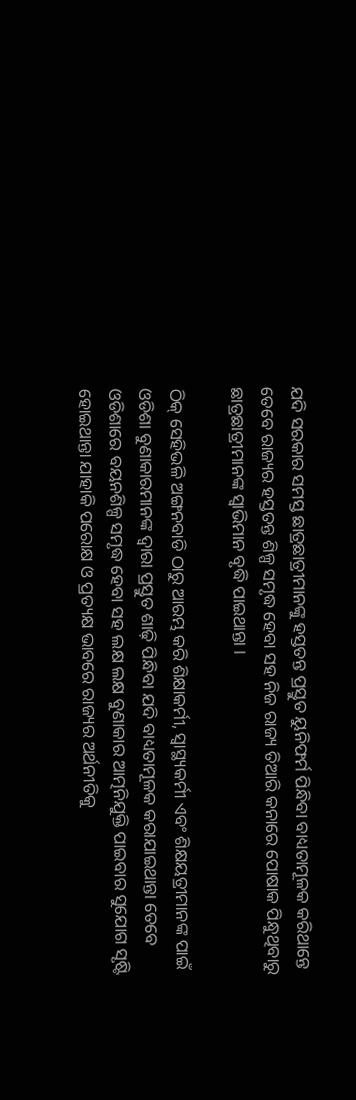ଯଦି ସରକାର ସମସ୍ତ ଛାତ୍ରଛାତ୍ରୀମାନଙ୍କୁ ହସ୍ତତନ୍ତ ପ୍ରସ୍ତୁତ ୟୁନିଫର୍ମ ପିନ୍ଧିବା ବାଧ୍ୟତାମୂଳକ କରିଥାନ୍ତେ ତେବେ ରାଜ୍ୟର ହସ୍ତତନ୍ତ ଶିଳ୍ପ ସମୃଦ୍ଧ ହେବା ସହ ନିଜ ରାଜ୍ୟ ତିଆରି କନାରେ ପୋଷାକ ପିନ୍ଧୁଥିବାରୁ ଛାତ୍ରଛାତ୍ରୀମାନଙ୍କ ସ୍ୱାଭିମାନ ବୃଦ୍ଧି ପାଇଥାନ୍ତା ।

ଠିକ୍‍ ସେହିଭଳି ଅଙ୍ଗନବାଡି ଠାରୁ ଆରମ୍ଭ କରି ଶିକ୍ଷାକର୍ମୀ, ସ୍ୱାସ୍ଥ୍ୟକର୍ମୀ ଏବଂ ଶିକ୍ଷୟତ୍ରୀମାନଙ୍କ ପାଇଁ ଓଡିଶା ବୁଣାକାରମାନଙ୍କ ଦ୍ୱାରା ପ୍ରସ୍ତୁତ ଶାଢ଼ି ପିନ୍ଧିବା ଯଦି ବାଧ୍ୟତାମୂଳକ କରାଯାଇଥାନ୍ତା ତେବେ ଓଡିଶାରେ ବୟନଶିଳ୍ପ ସମୃଦ୍ଧ ହେବା ସହ ଲକ୍ଷ ଲକ୍ଷ ବୁଣାକାର ଆତ୍ମନିଯୁକ୍ତି ପାଇବାର ସୁଯୋଗ ସୃଷ୍ଟି ହୋଇଥାନ୍ତା ଯାହାକି ପରୋକ୍ଷ ଓ ପ୍ରତ୍ୟକ୍ଷ ଭାବରେ ରାଜ୍ୟର ଅର୍ଥନୀତିକୁ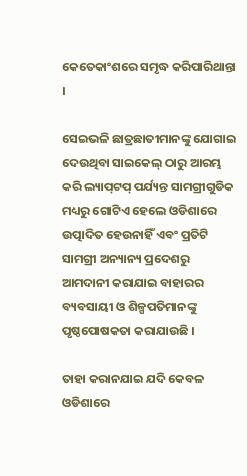କେତେକାଂଶରେ ସମୃଦ୍ଧ କରିପାରିଥାନ୍ତା ।

ସେଇଭଳି ଛାତ୍ରଛାତୀମାନଙ୍କୁ ଯୋଗାଇ ଦେଉଥିବା ସାଇକେଲ୍‍ ଠାରୁ ଆରମ୍ଭ କରି ଲ୍ୟାପ୍‍ଟପ୍‍ ପର୍ଯ୍ୟନ୍ତ ସାମଗ୍ରୀଗୁଡିକ ମଧ୍ୟରୁ ଗୋଟିଏ ହେଲେ ଓଡିଶାରେ ଉତ୍ପାଦିତ ହେଉନାହିଁ ଏବଂ ପ୍ରତିଟି ସାମଗ୍ରୀ ଅନ୍ୟାନ୍ୟ ପ୍ରଦେଶରୁ ଆମଦାନୀ କରାଯାଇ ବାହାରର ବ୍ୟବସାୟୀ ଓ ଶିଳ୍ପପତିମାନଙ୍କୁ ପୃଷ୍ଠପୋଷକତା କରାଯାଉଛି ।

ତାହା କରାନଯାଇ ଯଦି କେବଳ ଓଡିଶାରେ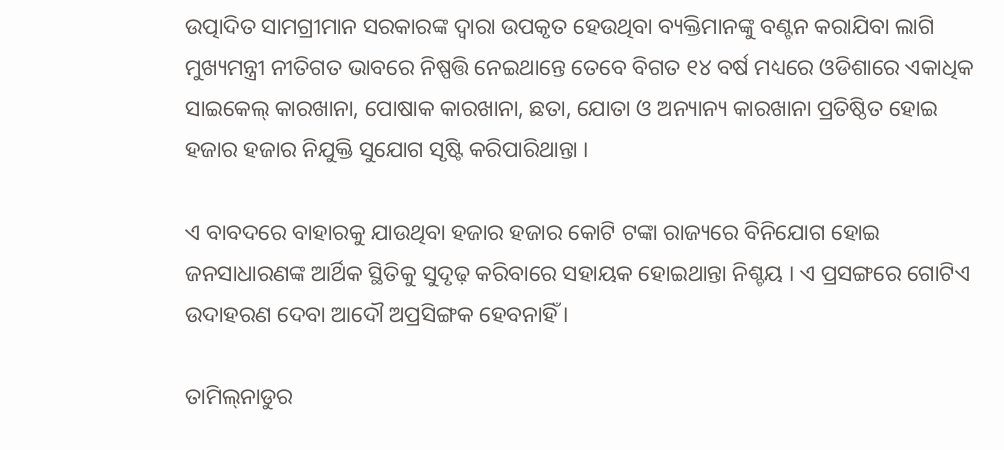ଉତ୍ପାଦିତ ସାମଗ୍ରୀମାନ ସରକାରଙ୍କ ଦ୍ୱାରା ଉପକୃତ ହେଉଥିବା ବ୍ୟକ୍ତିମାନଙ୍କୁ ବଣ୍ଟନ କରାଯିବା ଲାଗି ମୁଖ୍ୟମନ୍ତ୍ରୀ ନୀତିଗତ ଭାବରେ ନିଷ୍ପତ୍ତି ନେଇଥାନ୍ତେ ତେବେ ବିଗତ ୧୪ ବର୍ଷ ମଧ୍ୟରେ ଓଡିଶାରେ ଏକାଧିକ ସାଇକେଲ୍‍ କାରଖାନା, ପୋଷାକ କାରଖାନା, ଛତା, ଯୋତା ଓ ଅନ୍ୟାନ୍ୟ କାରଖାନା ପ୍ରତିଷ୍ଠିତ ହୋଇ ହଜାର ହଜାର ନିଯୁକ୍ତି ସୁଯୋଗ ସୃଷ୍ଟି କରିପାରିଥାନ୍ତା ।

ଏ ବାବଦରେ ବାହାରକୁ ଯାଉଥିବା ହଜାର ହଜାର କୋଟି ଟଙ୍କା ରାଜ୍ୟରେ ବିନିଯୋଗ ହୋଇ ଜନସାଧାରଣଙ୍କ ଆର୍ଥିକ ସ୍ଥିତିକୁ ସୁଦୃଢ଼ କରିବାରେ ସହାୟକ ହୋଇଥାନ୍ତା ନିଶ୍ଚୟ । ଏ ପ୍ରସଙ୍ଗରେ ଗୋଟିଏ ଉଦାହରଣ ଦେବା ଆଦୌ ଅପ୍ରସିଙ୍ଗକ ହେବନାହିଁ ।

ତାମିଲ୍‍ନାଡୁର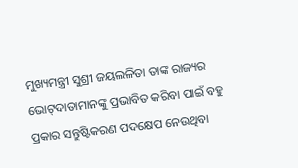ମୁଖ୍ୟମନ୍ତ୍ରୀ ସୁଶ୍ରୀ ଜୟଲଳିତା ତାଙ୍କ ରାଜ୍ୟର ଭୋଟ୍‍ଦାତାମାନଙ୍କୁ ପ୍ରଭାବିତ କରିବା ପାଇଁ ବହୁ ପ୍ରକାର ସନ୍ତୁଷ୍ଟିକରଣ ପଦକ୍ଷେପ ନେଉଥିବା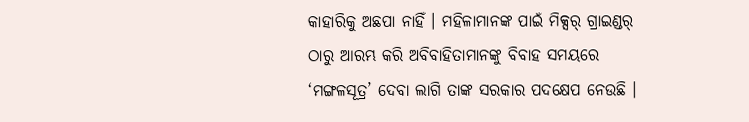କାହାରିକୁ ଅଛପା ନାହିଁ । ମହିଳାମାନଙ୍କ ପାଇଁ ମିକ୍ସର୍‍ ଗ୍ରାଇଣ୍ଡର୍‍ ଠାରୁ ଆରମ୍ଭ କରି ଅବିବାହିତାମାନଙ୍କୁ ବିବାହ ସମୟରେ ‘ମଙ୍ଗଳସୂତ୍ର’ ଦେବା ଲାଗି ତାଙ୍କ ସରକାର ପଦକ୍ଷେପ ନେଉଛି ।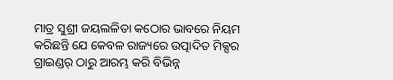ମାତ୍ର ସୁଶ୍ରୀ ଜୟଲଳିତା କଠୋର ଭାବରେ ନିୟମ କରିଛନ୍ତି ଯେ କେବଳ ରାଜ୍ୟରେ ଉତ୍ପାଦିତ ମିକ୍ସର ଗ୍ରାଇଣ୍ଡର୍‍ ଠାରୁ ଆରମ୍ଭ କରି ବିଭିନ୍ନ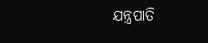ଯନ୍ତ୍ରପାତି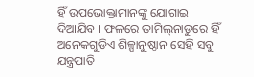ହିଁ ଉପଭୋକ୍ତାମାନଙ୍କୁ ଯୋଗାଇ ଦିଆଯିବ । ଫଳରେ ତାମିଲ୍‍ନାଡୁରେ ହିଁ ଅନେକଗୁଡିଏ ଶିଳ୍ପାନୁଷ୍ଠାନ ସେହି ସବୁ ଯନ୍ତ୍ରପାତି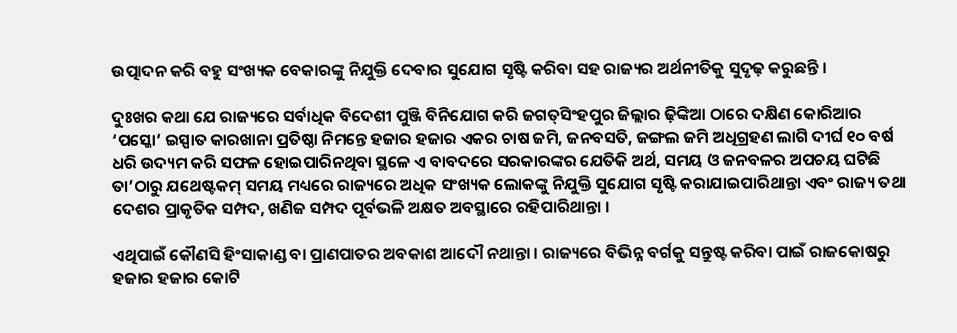ଉତ୍ପାଦନ କରି ବହୁ ସଂଖ୍ୟକ ବେକାରଙ୍କୁ ନିଯୁକ୍ତି ଦେବାର ସୁଯୋଗ ସୃଷ୍ଟି କରିବା ସହ ରାଜ୍ୟର ଅର୍ଥନୀତିକୁ ସୁଦୃଢ଼ କରୁଛନ୍ତି ।

ଦୁଃଖର କଥା ଯେ ରାଜ୍ୟରେ ସର୍ବାଧିକ ବିଦେଶୀ ପୁଞ୍ଜି ବିନିଯୋଗ କରି ଜଗତ୍‍ସିଂହପୁର ଜିଲ୍ଲାର ଢ଼ିଙ୍କିଆ ଠାରେ ଦକ୍ଷିଣ କୋରିଆର ‘ପସ୍କୋ’ ଇସ୍ପାତ କାରଖାନା ପ୍ରତିଷ୍ଠା ନିମନ୍ତେ ହଜାର ହଜାର ଏକର ଚାଷ ଜମି, ଜନବସତି, ଜଙ୍ଗଲ ଜମି ଅଧିଗ୍ରହଣ ଲାଗି ଦୀର୍ଘ ୧୦ ବର୍ଷ ଧରି ଉଦ୍ୟମ କରି ସଫଳ ହୋଇପାରିନଥିବା ସ୍ଥଳେ ଏ ବାବଦରେ ସରକାରଙ୍କର ଯେତିକି ଅର୍ଥ, ସମୟ ଓ ଜନବଳର ଅପଚୟ ଘଟିଛି ତା’ଠାରୁ ଯଥେଷ୍ଟକମ୍‍ ସମୟ ମଧ୍ୟରେ ରାଜ୍ୟରେ ଅଧିକ ସଂଖ୍ୟକ ଲୋକଙ୍କୁ ନିଯୁକ୍ତି ସୁଯୋଗ ସୃଷ୍ଟି କରାଯାଇପାରିଥାନ୍ତା ଏବଂ ରାଜ୍ୟ ତଥା ଦେଶର ପ୍ରାକୃତିକ ସମ୍ପଦ, ଖଣିଜ ସମ୍ପଦ ପୂର୍ବଭଳି ଅକ୍ଷତ ଅବସ୍ଥାରେ ରହିପାରିଥାନ୍ତା ।

ଏଥିପାଇଁ କୌଣସି ହିଂସାକାଣ୍ଡ ବା ପ୍ରାଣପାତର ଅବକାଶ ଆଦୌ ନଥାନ୍ତା । ରାଜ୍ୟରେ ବିଭିନ୍ନ ବର୍ଗକୁ ସନ୍ତୁଷ୍ଟ କରିବା ପାଇଁ ରାଜକୋଷରୁ ହଜାର ହଜାର କୋଟି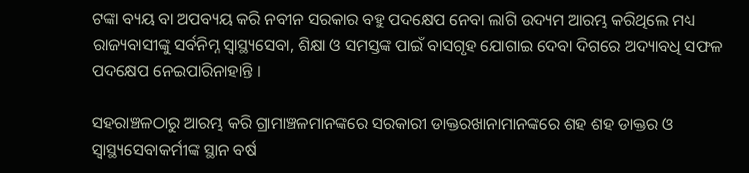ଟଙ୍କା ବ୍ୟୟ ବା ଅପବ୍ୟୟ କରି ନବୀନ ସରକାର ବହୁ ପଦକ୍ଷେପ ନେବା ଲାଗି ଉଦ୍ୟମ ଆରମ୍ଭ କରିଥିଲେ ମଧ୍ୟ ରାଜ୍ୟବାସୀଙ୍କୁ ସର୍ବନିମ୍ନ ସ୍ୱାସ୍ଥ୍ୟସେବା, ଶିକ୍ଷା ଓ ସମସ୍ତଙ୍କ ପାଇଁ ବାସଗୃହ ଯୋଗାଇ ଦେବା ଦିଗରେ ଅଦ୍ୟାବଧି ସଫଳ ପଦକ୍ଷେପ ନେଇପାରିନାହାନ୍ତି ।

ସହରାଞ୍ଚଳଠାରୁ ଆରମ୍ଭ କରି ଗ୍ରାମାଞ୍ଚଳମାନଙ୍କରେ ସରକାରୀ ଡାକ୍ତରଖାନାମାନଙ୍କରେ ଶହ ଶହ ଡାକ୍ତର ଓ ସ୍ୱାସ୍ଥ୍ୟସେବାକର୍ମୀଙ୍କ ସ୍ଥାନ ବର୍ଷ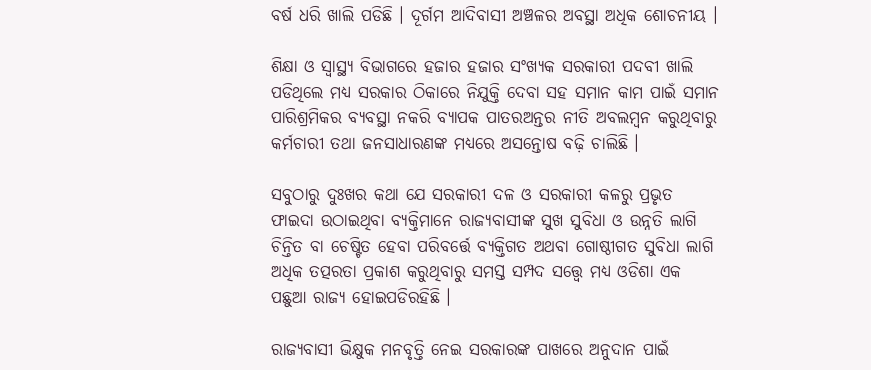ବର୍ଷ ଧରି ଖାଲି ପଡିଛି । ଦୂର୍ଗମ ଆଦିବାସୀ ଅଞ୍ଚଳର ଅବସ୍ଥା ଅଧିକ ଶୋଚନୀୟ ।

ଶିକ୍ଷା ଓ ସ୍ୱାସ୍ଥ୍ୟ ବିଭାଗରେ ହଜାର ହଜାର ସଂଖ୍ୟକ ସରକାରୀ ପଦବୀ ଖାଲି ପଡିଥିଲେ ମଧ୍ୟ ସରକାର ଠିକାରେ ନିଯୁକ୍ତି ଦେବା ସହ ସମାନ କାମ ପାଇଁ ସମାନ ପାରିଶ୍ରମିକର ବ୍ୟବସ୍ଥା ନକରି ବ୍ୟାପକ ପାତରଅନ୍ତର ନୀତି ଅବଲମ୍ବନ କରୁଥିବାରୁ କର୍ମଚାରୀ ତଥା ଜନସାଧାରଣଙ୍କ ମଧ୍ୟରେ ଅସନ୍ତୋଷ ବଢ଼ି ଚାଲିଛି ।

ସବୁଠାରୁ ଦୁଃଖର କଥା ଯେ ସରକାରୀ ଦଳ ଓ ସରକାରୀ କଳରୁ ପ୍ରଭୃତ ଫାଇଦା ଉଠାଇଥିବା ବ୍ୟକ୍ତିମାନେ ରାଜ୍ୟବାସୀଙ୍କ ସୁଖ ସୁବିଧା ଓ ଉନ୍ନତି ଲାଗି ଚିନ୍ତିତ ବା ଚେଷ୍ଟିତ ହେବା ପରିବର୍ତ୍ତେ ବ୍ୟକ୍ତିଗତ ଅଥବା ଗୋଷ୍ଠୀଗତ ସୁବିଧା ଲାଗି ଅଧିକ ତତ୍ପରତା ପ୍ରକାଶ କରୁଥିବାରୁ ସମସ୍ତ ସମ୍ପଦ ସତ୍ତ୍ୱେ ମଧ୍ୟ ଓଡିଶା ଏକ ପଛୁଆ ରାଜ୍ୟ ହୋଇପଡିରହିଛି ।

ରାଜ୍ୟବାସୀ ଭିକ୍ଷୁକ ମନବୃତ୍ତି ନେଇ ସରକାରଙ୍କ ପାଖରେ ଅନୁଦାନ ପାଇଁ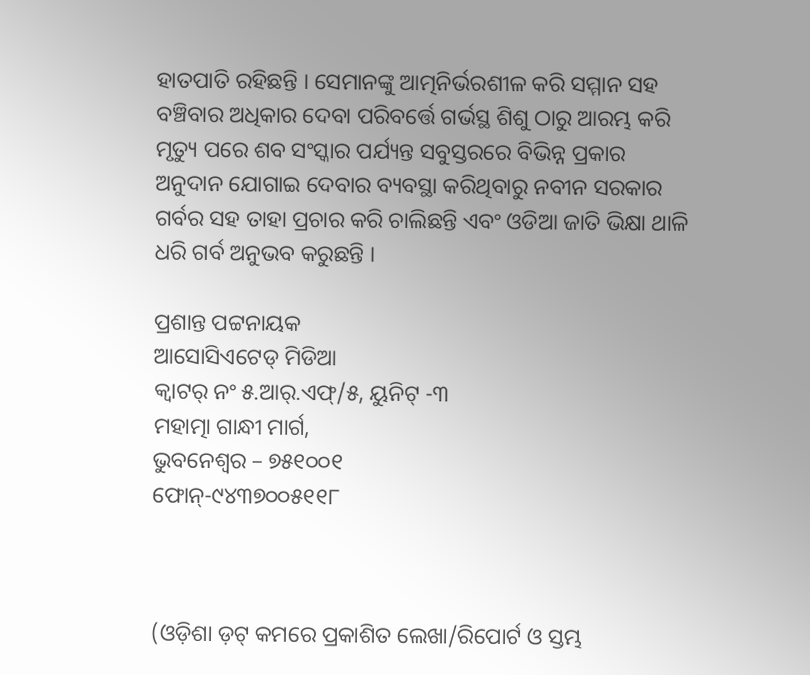ହାତପାତି ରହିଛନ୍ତି । ସେମାନଙ୍କୁ ଆତ୍ମନିର୍ଭରଶୀଳ କରି ସମ୍ମାନ ସହ ବଞ୍ଚିବାର ଅଧିକାର ଦେବା ପରିବର୍ତ୍ତେ ଗର୍ଭସ୍ଥ ଶିଶୁ ଠାରୁ ଆରମ୍ଭ କରି ମୃତ୍ୟୁ ପରେ ଶବ ସଂସ୍କାର ପର୍ଯ୍ୟନ୍ତ ସବୁସ୍ତରରେ ବିଭିନ୍ନ ପ୍ରକାର ଅନୁଦାନ ଯୋଗାଇ ଦେବାର ବ୍ୟବସ୍ଥା କରିଥିବାରୁ ନବୀନ ସରକାର ଗର୍ବର ସହ ତାହା ପ୍ରଚାର କରି ଚାଲିଛନ୍ତି ଏବଂ ଓଡିଆ ଜାତି ଭିକ୍ଷା ଥାଳି ଧରି ଗର୍ବ ଅନୁଭବ କରୁଛନ୍ତି ।

ପ୍ରଶାନ୍ତ ପଟ୍ଟନାୟକ
ଆସୋସିଏଟେଡ୍‍ ମିଡିଆ
କ୍ୱାଟର୍‍ ନଂ ୫.ଆର୍‍.ଏଫ୍‍/୫, ୟୁନିଟ୍‍ -୩
ମହାତ୍ମା ଗାନ୍ଧୀ ମାର୍ଗ,
ଭୁବନେଶ୍ୱର – ୭୫୧୦୦୧
ଫୋନ୍‍-୯୪୩୭୦୦୫୧୧୮



(ଓଡ଼ିଶା ଡ଼ଟ୍ କମରେ ପ୍ରକାଶିତ ଲେଖା/ରିପୋର୍ଟ ଓ ସ୍ତମ୍ଭ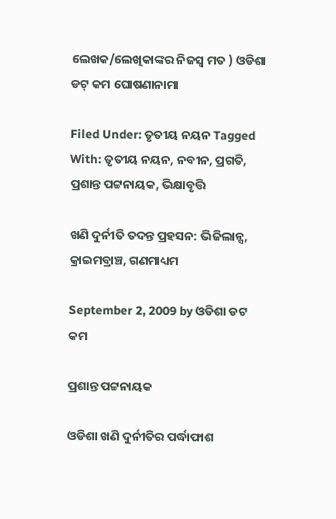ଲେଖକ/ଲେଖିକାଙ୍କର ନିଜସ୍ୱ ମତ ) ଓଡିଶା ଡଟ୍ କମ ଘୋଷଣାନାମା

Filed Under: ତୃତୀୟ ନୟନ Tagged With: ତୃତୀୟ ନୟନ, ନବୀନ, ପ୍ରଗତି, ପ୍ରଶାନ୍ତ ପଟ୍ଟନାୟକ, ଭିକ୍ଷାବୃତ୍ତି

ଖଣି ଦୁର୍ନୀତି ତଦନ୍ତ ପ୍ରହସନ: ଭିଜିଲାନ୍ସ, କ୍ରାଇମବ୍ରାଞ୍ଚ, ଗଣମାଧ୍ୟମ

September 2, 2009 by ଓଡିଶା ଡଟ କମ

ପ୍ରଶାନ୍ତ ପଟ୍ଟନାୟକ

ଓଡିଶା ଖଣି ଦୁର୍ନୀତିର ପର୍ଦ୍ଧାଫାଶ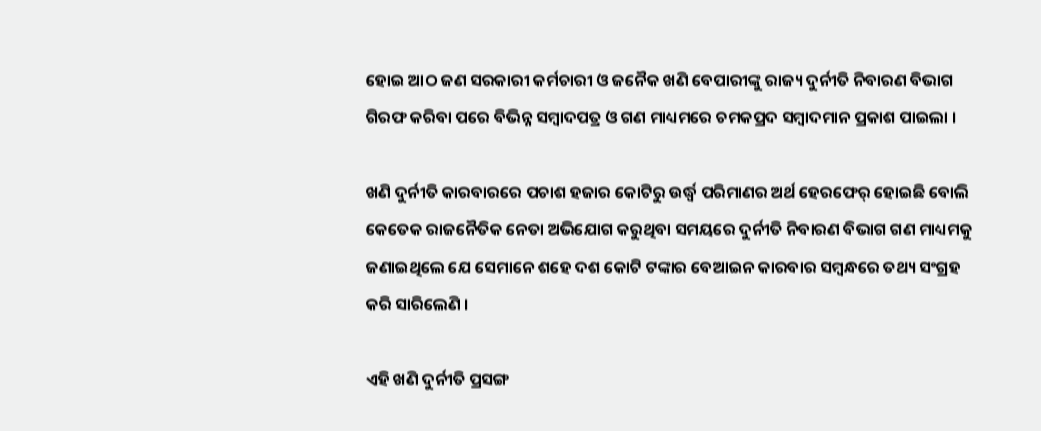ହୋଇ ଆଠ ଜଣ ସରକାରୀ କର୍ମଚାରୀ ଓ ଜନୈକ ଖଣି ବେପାରୀଙ୍କୁ ରାଜ୍ୟ ଦୁର୍ନୀତି ନିବାରଣ ବିଭାଗ ଗିରଫ କରିବା ପରେ ବିଭିନ୍ନ ସମ୍ବାଦପତ୍ର ଓ ଗଣ ମାଧ୍ୟମରେ ଚମକପ୍ରଦ ସମ୍ବାଦମାନ ପ୍ରକାଶ ପାଇଲା ।

ଖଣି ଦୁର୍ନୀତି କାରବାରରେ ପଚାଶ ହଜାର କୋଟିରୁ ଉର୍ଦ୍ଧ୍ଵ ପରିମାଣର ଅର୍ଥ ହେରଫେର୍ ହୋଇଛି ବୋଲି କେତେକ ରାଜନୈତିକ ନେତା ଅଭିଯୋଗ କରୁଥିବା ସମୟରେ ଦୁର୍ନୀତି ନିବାରଣ ବିଭାଗ ଗଣ ମାଧ୍ୟମକୁ ଜଣାଇଥିଲେ ଯେ ସେମାନେ ଶହେ ଦଶ କୋଟି ଟଙ୍କାର ବେଆଇନ କାରବାର ସମ୍ବନ୍ଧରେ ତଥ୍ୟ ସଂଗ୍ରହ କରି ସାରିଲେଣି ।

ଏହି ଖଣି ଦୁର୍ନୀତି ପ୍ରସଙ୍ଗ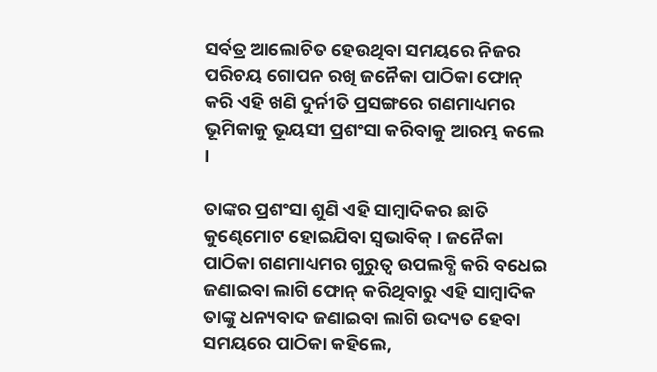ସର୍ବତ୍ର ଆଲୋଚିତ ହେଉଥିବା ସମୟରେ ନିଜର ପରିଚୟ ଗୋପନ ରଖି ଜନୈକା ପାଠିକା ଫୋନ୍ କରି ଏହି ଖଣି ଦୁର୍ନୀତି ପ୍ରସଙ୍ଗରେ ଗଣମାଧ୍ୟମର ଭୂମିକାକୁ ଭୂୟସୀ ପ୍ରଶଂସା କରିବାକୁ ଆରମ୍ଭ କଲେ ।

ତାଙ୍କର ପ୍ରଶଂସା ଶୁଣି ଏହି ସାମ୍ବାଦିକର ଛାତି କୁଣ୍ଢେମୋଟ ହୋଇଯିବା ସ୍ୱଭାବିକ୍ । ଜନୈକା ପାଠିକା ଗଣମାଧ୍ୟମର ଗୁରୁତ୍ୱ ଉପଲବ୍ଧି କରି ବଧେଇ ଜଣାଇବା ଲାଗି ଫୋନ୍ କରିଥିବାରୁ ଏହି ସାମ୍ବାଦିକ ତାଙ୍କୁ ଧନ୍ୟବାଦ ଜଣାଇବା ଲାଗି ଉଦ୍ୟତ ହେବା ସମୟରେ ପାଠିକା କହିଲେ,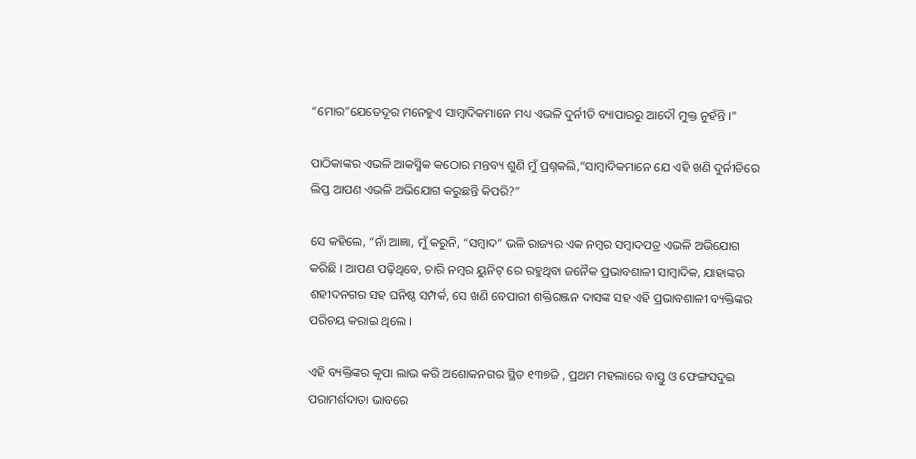“ମୋର”ଯେତେଦୂର ମନେହୁଏ ସାମ୍ବାଦିକମାନେ ମଧ୍ୟ ଏଭଳି ଦୁର୍ନୀତି ବ୍ୟାପାରରୁ ଆଦୌ ମୁକ୍ତ ନୁହଁନ୍ତି ।”

ପାଠିକାଙ୍କର ଏଭଳି ଆକସ୍ମିକ କଠୋର ମନ୍ତବ୍ୟ ଶୁଣି ମୁଁ ପ୍ରଶ୍ନକଲି,”ସାମ୍ବାଦିକମାନେ ଯେ ଏହି ଖଣି ଦୁର୍ନୀତିରେ ଲିପ୍ତ ଆପଣ ଏଭଳି ଅଭିଯୋଗ କରୁଛନ୍ତି କିପରି?”

ସେ କହିଲେ, “ନାଁ ଆଜ୍ଞା, ମୁଁ କରୁନି, “ସମ୍ବାଦ” ଭଳି ରାଜ୍ୟର ଏକ ନମ୍ବର ସମ୍ବାଦପତ୍ର ଏଭଳି ଅଭିଯୋଗ କରିଛି । ଆପଣ ପଢ଼ିଥିବେ, ଚାରି ନମ୍ବର ୟୁନିଟ୍ ରେ ରହୁଥିବା ଜନୈକ ପ୍ରଭାବଶାଳୀ ସାମ୍ବାଦିକ, ଯାହାଙ୍କର ଶହୀଦନଗର ସହ ଘନିଷ୍ଠ ସମ୍ପର୍କ, ସେ ଖଣି ବେପାରୀ ଶକ୍ତିରଞ୍ଜନ ଦାସଙ୍କ ସହ ଏହି ପ୍ରଭାବଶାଳୀ ବ୍ୟକ୍ତିଙ୍କର ପରିଚୟ କରାଇ ଥିଲେ ।

ଏହି ବ୍ୟକ୍ତିଙ୍କର କୃପା ଲାଭ କରି ଅଶୋକନଗର ସ୍ଥିତ ୧୩୭ଜି , ପ୍ରଥମ ମହଲାରେ ବାସ୍ତୁ ଓ ଫେଙ୍ଗସଦୁଇ ପରାମର୍ଶଦାତା ଭାବରେ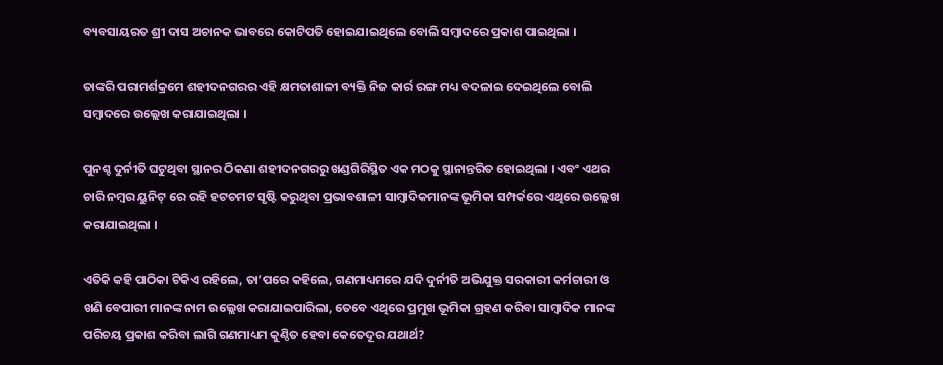ବ୍ୟବସାୟରତ ଶ୍ରୀ ଦାସ ଅଚାନକ ଭାବରେ କୋଟିପତି ହୋଇଯାଇଥିଲେ ବୋଲି ସମ୍ବାଦରେ ପ୍ରକାଶ ପାଇଥିଲା ।

ତାଙ୍କରି ପରାମର୍ଶକ୍ରମେ ଶହୀଦନଗରର ଏହି କ୍ଷମତାଶାଳୀ ବ୍ୟକ୍ତି ନିଜ କାର୍ର ରଙ୍ଗ ମଧ୍ୟ ବଦଳାଇ ଦେଇଥିଲେ ବୋଲି ସମ୍ବାଦରେ ଉଲ୍ଲେଖ କରାଯାଇଥିଲା ।

ପୁନଶ୍ଚ ଦୁର୍ନୀତି ଘଟୁଥିବା ସ୍ଥାନର ଠିକଣା ଶହୀଦନଗରରୁ ଖଣ୍ଡଗିରିସ୍ଥିତ ଏକ ମଠକୁ ସ୍ଥାନାନ୍ତରିତ ହୋଇଥିଲା । ଏବଂ ଏଥର ଚାରି ନମ୍ବର ୟୁନିଟ୍ ରେ ରହି ହଟଚମଟ ସୃଷ୍ଟି କରୁଥିବା ପ୍ରଭାବଶାଳୀ ସାମ୍ବାଦିକମାନଙ୍କ ଭୂମିକା ସମ୍ପର୍କରେ ଏଥିରେ ଉଲ୍ଲେଖ କରାଯାଇଥିଲା ।

ଏତିକି କହି ପାଠିକା ଟିକିଏ ରହିଲେ, ତା’ପରେ କହିଲେ, ଗଣମାଧ୍ୟମରେ ଯଦି ଦୁର୍ନୀତି ଅଭିଯୁକ୍ତ ସରକାରୀ କର୍ମଚାରୀ ଓ ଖଣି ବେପାରୀ ମାନଙ୍କ ନାମ ଉଲ୍ଲେଖ କରାଯାଇପାରିଲା, ତେବେ ଏଥିରେ ପ୍ରମୁଖ ଭୂମିକା ଗ୍ରହଣ କରିବା ସାମ୍ବାଦିକ ମାନଙ୍କ ପରିଚୟ ପ୍ରକାଶ କରିବା ଲାଗି ଗଣମାଧ୍ୟମ କୁଣ୍ଠିତ ହେବା କେତେଦୂର ଯଥାର୍ଥ?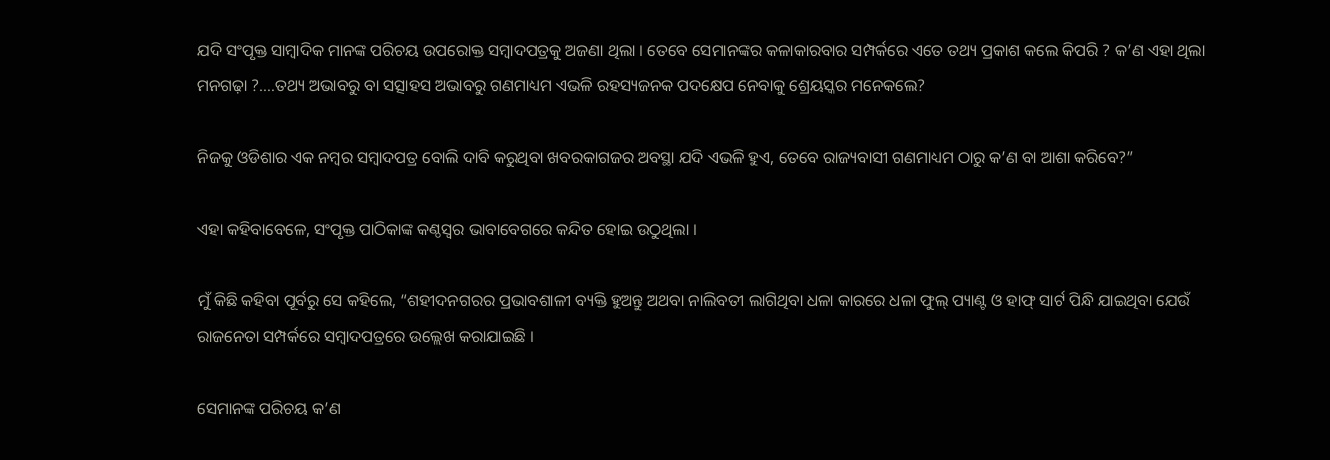ଯଦି ସଂପୃକ୍ତ ସାମ୍ବାଦିକ ମାନଙ୍କ ପରିଚୟ ଉପରୋକ୍ତ ସମ୍ବାଦପତ୍ରକୁ ଅଜଣା ଥିଲା । ତେବେ ସେମାନଙ୍କର କଳାକାରବାର ସମ୍ପର୍କରେ ଏତେ ତଥ୍ୟ ପ୍ରକାଶ କଲେ କିପରି ? କ’ଣ ଏହା ଥିଲା ମନଗଢ଼ା ?….ତଥ୍ୟ ଅଭାବରୁ ବା ସତ୍ସାହସ ଅଭାବରୁ ଗଣମାଧ୍ୟମ ଏଭଳି ରହସ୍ୟଜନକ ପଦକ୍ଷେପ ନେବାକୁ ଶ୍ରେୟସ୍କର ମନେକଲେ?

ନିଜକୁ ଓଡିଶାର ଏକ ନମ୍ବର ସମ୍ବାଦପତ୍ର ବୋଲି ଦାବି କରୁଥିବା ଖବରକାଗଜର ଅବସ୍ଥା ଯଦି ଏଭଳି ହୁଏ, ତେବେ ରାଜ୍ୟବାସୀ ଗଣମାଧ୍ୟମ ଠାରୁ କ’ଣ ବା ଆଶା କରିବେ?”

ଏହା କହିବାବେଳେ, ସଂପୃକ୍ତ ପାଠିକାଙ୍କ କଣ୍ଠସ୍ୱର ଭାବାବେଗରେ କନ୍ଦିତ ହୋଇ ଉଠୁଥିଲା ।

ମୁଁ କିଛି କହିବା ପୂର୍ବରୁ ସେ କହିଲେ, “ଶହୀଦନଗରର ପ୍ରଭାବଶାଳୀ ବ୍ୟକ୍ତି ହୁଅନ୍ତୁ ଅଥବା ନାଲିବତୀ ଲାଗିଥିବା ଧଳା କାରରେ ଧଳା ଫୁଲ୍ ପ୍ୟାଣ୍ଟ ଓ ହାଫ୍ ସାର୍ଟ ପିନ୍ଧି ଯାଇଥିବା ଯେଉଁ ରାଜନେତା ସମ୍ପର୍କରେ ସମ୍ବାଦପତ୍ରରେ ଉଲ୍ଲେଖ କରାଯାଇଛି ।

ସେମାନଙ୍କ ପରିଚୟ କ’ଣ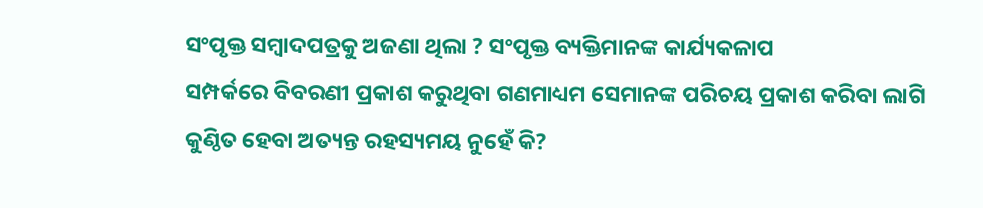ସଂପୃକ୍ତ ସମ୍ବାଦପତ୍ରକୁ ଅଜଣା ଥିଲା ? ସଂପୃକ୍ତ ବ୍ୟକ୍ତିମାନଙ୍କ କାର୍ଯ୍ୟକଳାପ
ସମ୍ପର୍କରେ ବିବରଣୀ ପ୍ରକାଶ କରୁଥିବା ଗଣମାଧ୍ୟମ ସେମାନଙ୍କ ପରିଚୟ ପ୍ରକାଶ କରିବା ଲାଗି କୁଣ୍ଠିତ ହେବା ଅତ୍ୟନ୍ତ ରହସ୍ୟମୟ ନୁହେଁ କି?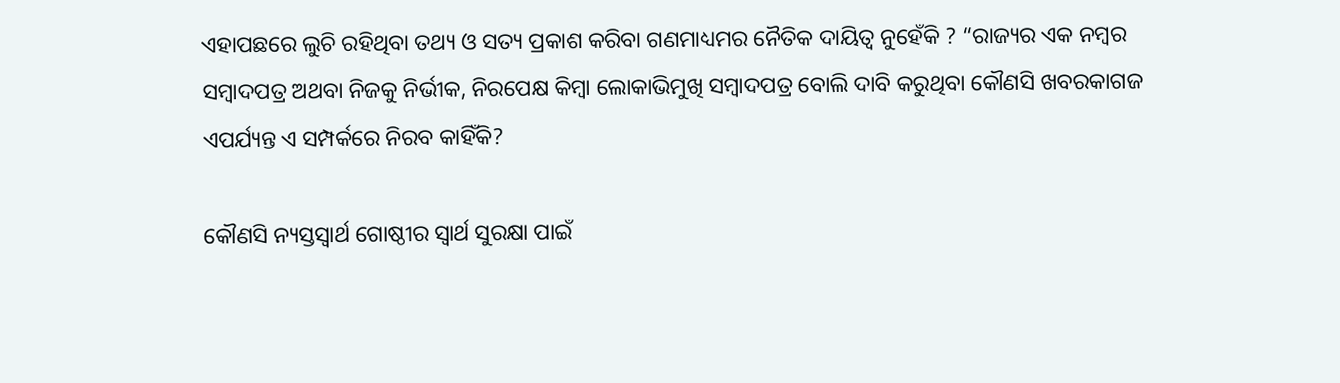ଏହାପଛରେ ଲୁଚି ରହିଥିବା ତଥ୍ୟ ଓ ସତ୍ୟ ପ୍ରକାଶ କରିବା ଗଣମାଧ୍ୟମର ନୈତିକ ଦାୟିତ୍ୱ ନୁହେଁକି ? “ରାଜ୍ୟର ଏକ ନମ୍ବର ସମ୍ବାଦପତ୍ର ଅଥବା ନିଜକୁ ନିର୍ଭୀକ, ନିରପେକ୍ଷ କିମ୍ବା ଲୋକାଭିମୁଖି ସମ୍ବାଦପତ୍ର ବୋଲି ଦାବି କରୁଥିବା କୌଣସି ଖବରକାଗଜ ଏପର୍ଯ୍ୟନ୍ତ ଏ ସମ୍ପର୍କରେ ନିରବ କାହିଁକି?

କୌଣସି ନ୍ୟସ୍ତସ୍ୱାର୍ଥ ଗୋଷ୍ଠୀର ସ୍ୱାର୍ଥ ସୁରକ୍ଷା ପାଇଁ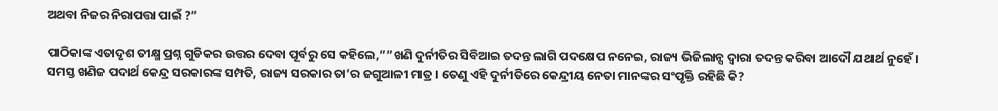ଅଥବା ନିଜର ନିରାପତ୍ତା ପାଇଁ ?”

ପାଠିକାଙ୍କ ଏତାଦୃଶ ତୀକ୍ଷ୍ମ ପ୍ରଶ୍ନ ଗୁଡିକର ଉତ୍ତର ଦେବା ପୂର୍ବରୁ ସେ କହିଲେ,””ଖଣି ଦୁର୍ନୀତିର ସିବିଆଇ ତଦନ୍ତ ଲାଗି ପଦକ୍ଷେପ ନନେଇ, ରାଜ୍ୟ ଭିଜିଲାନ୍ସ ଦ୍ୱାରା ତଦନ୍ତ କରିବା ଆଦୌ ଯଥାର୍ଥ ନୁହେଁ । ସମସ୍ତ ଖଣିଜ ପଦାର୍ଥ କେନ୍ଦ୍ର ସରକାରଙ୍କ ସମ୍ପତି, ରାଜ୍ୟ ସରକାର ତା’ର ଜଗୁଆଳୀ ମାତ୍ର । ତେଣୁ ଏହି ଦୁର୍ନୀତିରେ କେନ୍ଦ୍ରୀୟ ନେତା ମାନଙ୍କର ସଂପୃକ୍ତି ରହିଛି କି?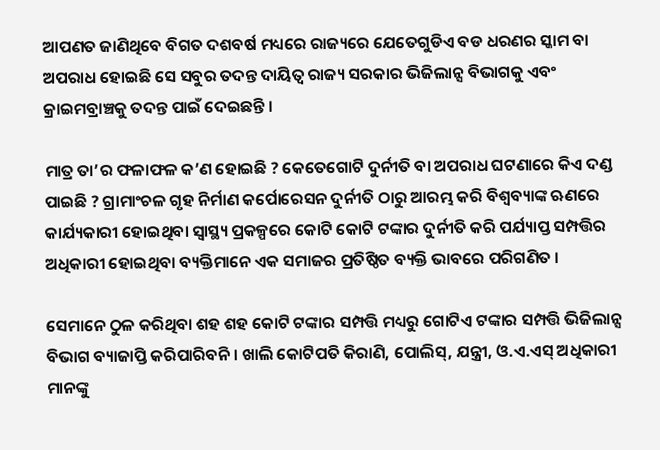ଆପଣତ ଜାଣିଥିବେ ବିଗତ ଦଶବର୍ଷ ମଧ୍ୟରେ ରାଜ୍ୟରେ ଯେତେଗୁଡିଏ ବଡ ଧରଣର ସ୍କାମ ବା ଅପରାଧ ହୋଇଛି ସେ ସବୁର ତଦନ୍ତ ଦାୟିତ୍ୱ ରାଜ୍ୟ ସରକାର ଭିଜିଲାନ୍ସ ବିଭାଗକୁ ଏବଂ କ୍ରାଇମବ୍ରାଞ୍ଚକୁ ତଦନ୍ତ ପାଇଁ ଦେଇଛନ୍ତି ।

ମାତ୍ର ତା’ର ଫଳାଫଳ କ’ଣ ହୋଇଛି ? କେତେଗୋଟି ଦୁର୍ନୀତି ବା ଅପରାଧ ଘଟଣାରେ କିଏ ଦଣ୍ଡ ପାଇଛି ? ଗ୍ରାମାଂଚଳ ଗୃହ ନିର୍ମାଣ କର୍ପୋରେସନ ଦୁର୍ନୀତି ଠାରୁ ଆରମ୍ଭ କରି ବିଶ୍ୱବ୍ୟାଙ୍କ ଋଣରେ କାର୍ଯ୍ୟକାରୀ ହୋଇଥିବା ସ୍ୱାସ୍ଥ୍ୟ ପ୍ରକଳ୍ପରେ କୋଟି କୋଟି ଟଙ୍କାର ଦୁର୍ନୀତି କରି ପର୍ଯ୍ୟାପ୍ତ ସମ୍ପତ୍ତିର ଅଧିକାରୀ ହୋଇଥିବା ବ୍ୟକ୍ତିମାନେ ଏକ ସମାଜର ପ୍ରତିଷ୍ଠିତ ବ୍ୟକ୍ତି ଭାବରେ ପରିଗଣିତ ।

ସେମାନେ ଠୁଳ କରିଥିବା ଶହ ଶହ କୋଟି ଟଙ୍କାର ସମ୍ପତ୍ତି ମଧ୍ୟରୁ ଗୋଟିଏ ଟଙ୍କାର ସମ୍ପତ୍ତି ଭିଜିଲାନ୍ସ ବିଭାଗ ବ୍ୟାଜାପ୍ତି କରିପାରିବନି । ଖାଲି କୋଟିପତି କିରାଣି, ପୋଲିସ୍, ଯନ୍ତ୍ରୀ, ଓ.ଏ.ଏସ୍ ଅଧିକାରୀ ମାନଙ୍କୁ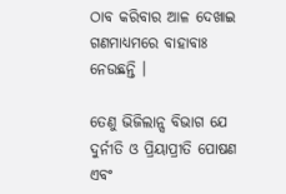ଠାବ କରିବାର ଆଳ ଦେଖାଇ ଗଣମାଧ୍ୟମରେ ବାହାବାଃ ନେଉଛନ୍ତି ।

ତେଣୁ ଭିଜିଲାନ୍ସ ବିଭାଗ ଯେ ଦୁର୍ନୀତି ଓ ପ୍ରିୟାପ୍ରୀତି ପୋଷଣ ଏବଂ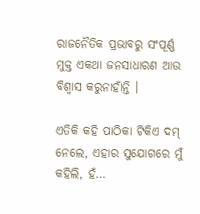ରାଜନୈତିକ ପ୍ରଭାବରୁ ସଂପୂର୍ଣ୍ଣ ମୁକ୍ତ ଏକଥା ଜନସାଧାରଣ ଆଉ ବିଶ୍ୱାସ କରୁନାହାଁନ୍ତି ।

ଏତିକି କହି ପାଠିକା ଟିକିଏ ଦମ୍ ନେଲେ, ଏହାର ସୁଯୋଗରେ ମୁଁ କହିଲି, ହଁ…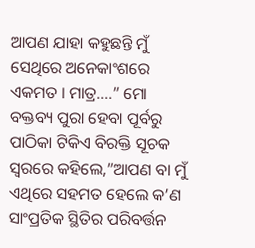ଆପଣ ଯାହା କହୁଛନ୍ତି ମୁଁ ସେଥିରେ ଅନେକାଂଶରେ ଏକମତ । ମାତ୍ର….” ମୋ ବକ୍ତବ୍ୟ ପୁରା ହେବା ପୂର୍ବରୁ ପାଠିକା ଟିକିଏ ବିରକ୍ତି ସୂଚକ ସ୍ୱରରେ କହିଲେ,”ଆପଣ ବା ମୁଁ ଏଥିରେ ସହମତ ହେଲେ କ’ଣ ସାଂପ୍ରତିକ ସ୍ଥିତିର ପରିବର୍ତ୍ତନ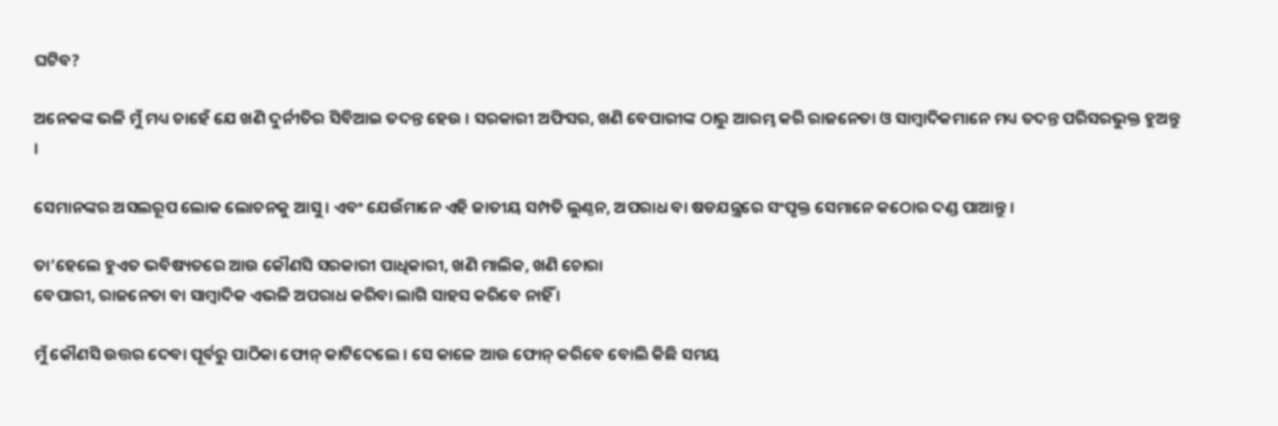ଘଟିବ?

ଅନେକଙ୍କ ଭଳି ମୁଁ ମଧ୍ୟ ଚାହେଁ ଯେ ଖଣି ଦୁର୍ନୀତିର ସିବିଆଇ ତଦନ୍ତ ହେଉ । ସରକାରୀ ଅଫିସର, ଖଣି ବେପାରୀଙ୍କ ଠାରୁ ଆରମ୍ଭ କରି ରାଜନେତା ଓ ସାମ୍ବାଦିକମାନେ ମଧ୍ୟ ତଦନ୍ତ ପରିସରଭୁକ୍ତ ହୁଅନ୍ତୁ ।

ସେମାନଙ୍କର ଅସଲରୂପ ଲୋକ ଲୋଚନକୁ ଆସୁ । ଏବଂ ଯେଉଁମାନେ ଏହି ଜାତୀୟ ସମ୍ପତି ଲୁଣ୍ଠନ, ଅପରାଧ ବା ଷଡଯନ୍ତ୍ରରେ ସଂପୃକ୍ତ ସେମାନେ କଠୋର ଦଣ୍ଡ ପାଆନ୍ତୁ ।

ତା’ହେଲେ ହୁଏତ ଭବିଷ୍ୟତରେ ଆଉ କୌଣସି ସରକାରୀ ପାଧିକାରୀ, ଖଣି ମାଲିକ, ଖଣି ଚୋରା
ବେପାରୀ, ରାଜନେତା ବା ସାମ୍ବାଦିକ ଏଭଳି ଅପରାଧ କରିବା ଲାଗି ସାହସ କରିବେ ନାହିଁ ।

ମୁଁ କୌଣସି ଉତ୍ତର ଦେବା ପୂର୍ବରୁ ପାଠିକା ଫୋନ୍ କାଟିଦେଲେ । ସେ କାଳେ ଆଉ ଫୋନ୍ କରିବେ ବୋଲି କିଛି ସମୟ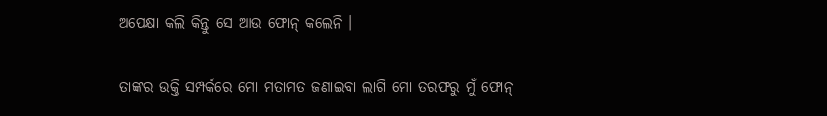ଅପେକ୍ଷା କଲି କିନ୍ତୁ ସେ ଆଉ ଫୋନ୍ କଲେନି ।

ତାଙ୍କର ଉକ୍ତି ସମ୍ପର୍କରେ ମୋ ମତାମତ ଜଣାଇବା ଲାଗି ମୋ ତରଫରୁ ମୁଁ ଫୋନ୍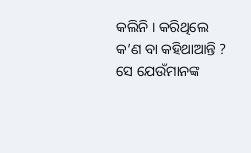କଲିନି । କରିଥିଲେ କ’ଣ ବା କହିଥାଆନ୍ତି ? ସେ ଯେଉଁମାନଙ୍କ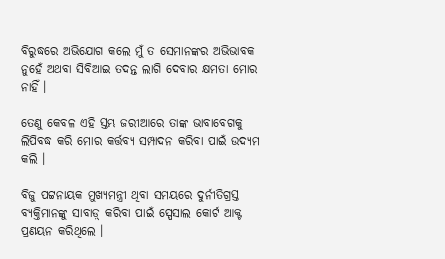ବିରୁଦ୍ଧରେ ଅଭିଯୋଗ କଲେ ମୁଁ ତ ସେମାନଙ୍କର ଅଭିଭାବକ ନୁହେଁ ଅଥବା ସିବିଆଇ ତଦନ୍ତ ଲାଗି ଦେବାର କ୍ଷମତା ମୋର ନାହିଁ ।

ତେଣୁ କେବଳ ଏହି ସ୍ତମ୍ଭ ଜରୀଆରେ ତାଙ୍କ ଭାବାବେଗକୁ ଲିପିବଦ୍ଧ କରି ମୋର କର୍ତ୍ତବ୍ୟ ସମ୍ପାଦନ କରିବା ପାଇଁ ଉଦ୍ୟମ କଲି ।

ବିଜୁ ପଟ୍ଟନାୟକ ମୁଖ୍ୟମନ୍ତ୍ରୀ ଥିବା ସମୟରେ ଦୁର୍ନୀତିଗ୍ରସ୍ତ ବ୍ୟକ୍ତିମାନଙ୍କୁ ସାବାଡ଼୍ କରିବା ପାଇଁ ସ୍ପେସାଲ କୋର୍ଟ ଆକ୍ଟ ପ୍ରଣୟନ କରିଥିଲେ ।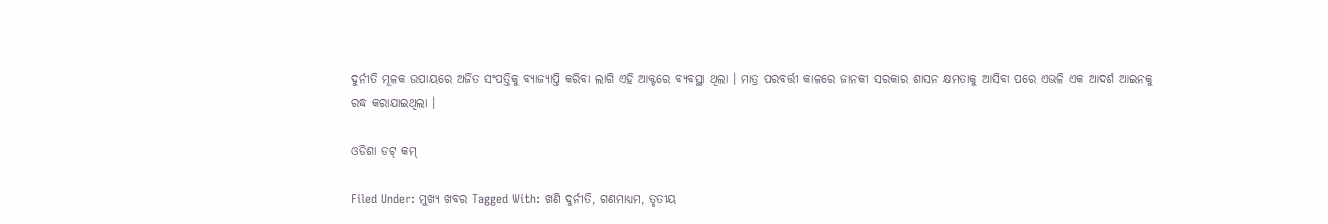ଦୁର୍ନୀତି ମୂଳକ ଉପାୟରେ ଅର୍ଜିତ ସଂପତ୍ତିକୁ ବ୍ୟାଜ୍ୟାପ୍ତି କରିବା ଲାଗି ଏହି ଆକ୍ଟରେ ବ୍ୟବସ୍ଥା ଥିଲା । ମାତ୍ର ପରବର୍ତ୍ତୀ କାଳରେ ଜାନକୀ ସରକାର ଶାସନ କ୍ଷମତାକୁ ଆସିବା ପରେ ଏଭଳି ଏକ ଆଦର୍ଶ ଆଇନକୁ ରଦ୍ଧ କରାଯାଇଥିଲା ।

ଓଡିଶା ଡଟ୍ କମ୍

Filed Under: ମୁଖ୍ୟ ଖବର Tagged With: ଖଣି ଦୁର୍ନୀତି, ଗଣମାଧ୍ୟମ, ତୃତୀୟ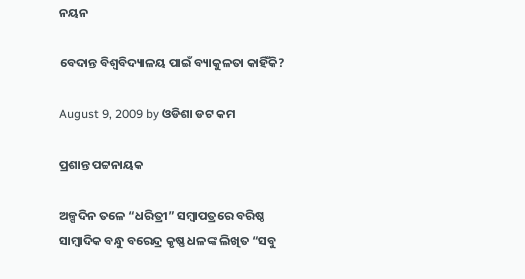ନୟନ

ବେଦାନ୍ତ ବିଶ୍ୱବିଦ୍ୟାଳୟ ପାଇଁ ବ୍ୟାକୁଳତା କାହିଁକି?

August 9, 2009 by ଓଡିଶା ଡଟ କମ

ପ୍ରଶାନ୍ତ ପଟ୍ଟନାୟକ

ଅଳ୍ପଦିନ ତଳେ “ଧରିତ୍ରୀ” ସମ୍ବାପତ୍ରରେ ବରିଷ୍ଠ ସାମ୍ବାଦିକ ବନ୍ଧୁ ବରେନ୍ଦ୍ର କୃଷ୍ଣ ଧଳଙ୍କ ଲିଖିତ “ସବୁ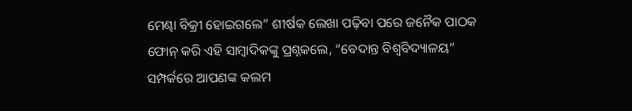ମେଣ୍ଢା ବିକ୍ରୀ ହୋଇଗଲେ” ଶୀର୍ଷକ ଲେଖା ପଢ଼ିବା ପରେ ଜନୈକ ପାଠକ ଫୋନ୍ କରି ଏହି ସାମ୍ବାଦିକଙ୍କୁ ପ୍ରଶ୍ନକଲେ, “ବେଦାନ୍ତ ବିଶ୍ୱବିଦ୍ୟାଳୟ” ସମ୍ପର୍କରେ ଆପଣଙ୍କ କଲମ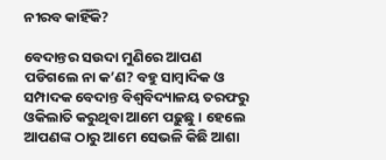ନୀରବ କାହିଁକି?

ବେଦାନ୍ତର ସଉଦା ମୁଣିରେ ଆପଣ ପଡିଗଲେ ନା କ’ଣ? ବହୁ ସାମ୍ବାଦିକ ଓ ସମ୍ପାଦକ ବେଦାନ୍ତ ବିଶ୍ୱବିଦ୍ୟାଳୟ ତରଫରୁ ଓକିଲାତି କରୁଥିବା ଆମେ ପଢ଼ୁଛୁ । ହେଲେ ଆପଣଙ୍କ ଠାରୁ ଆମେ ସେଭଳି କିଛି ଆଶା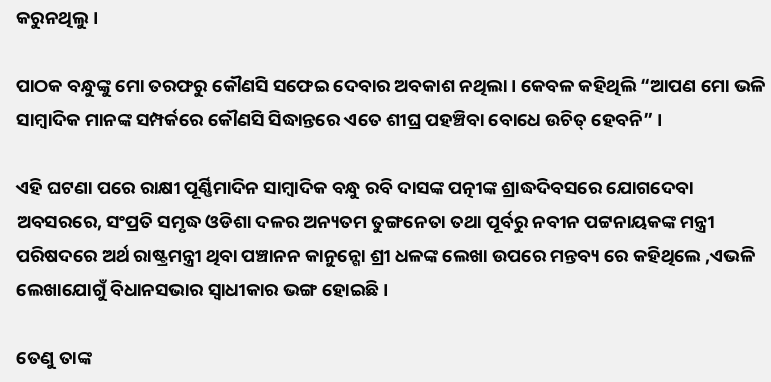କରୁନଥିଲୁ ।

ପାଠକ ବନ୍ଧୁଙ୍କୁ ମୋ ତରଫରୁ କୌଣସି ସଫେଇ ଦେବାର ଅବକାଶ ନଥିଲା । କେବଳ କହିଥିଲି “ଆପଣ ମୋ ଭଳି ସାମ୍ବାଦିକ ମାନଙ୍କ ସମ୍ପର୍କରେ କୌଣସି ସିଦ୍ଧାନ୍ତରେ ଏତେ ଶୀଘ୍ର ପହଞ୍ଚିବା ବୋଧେ ଉଚିତ୍ ହେବନି” ।

ଏହି ଘଟଣା ପରେ ରାକ୍ଷୀ ପୂର୍ଣ୍ଣିମାଦିନ ସାମ୍ବାଦିକ ବନ୍ଧୁ ରବି ଦାସଙ୍କ ପତ୍ନୀଙ୍କ ଶ୍ରାଦ୍ଧଦିବସରେ ଯୋଗଦେବା ଅବସରରେ, ସଂପ୍ରତି ସମୃଦ୍ଧ ଓଡିଶା ଦଳର ଅନ୍ୟତମ ତୁଙ୍ଗନେତା ତଥା ପୂର୍ବରୁ ନବୀନ ପଟ୍ଟନାୟକଙ୍କ ମନ୍ତ୍ରୀ ପରିଷଦରେ ଅର୍ଥ ରାଷ୍ଟ୍ରମନ୍ତ୍ରୀ ଥିବା ପଞ୍ଚାନନ କାନୁନ୍ଗୋ ଶ୍ରୀ ଧଳଙ୍କ ଲେଖା ଉପରେ ମନ୍ତବ୍ୟ ରେ କହିଥିଲେ ,ଏଭଳି ଲେଖାଯୋଗୁଁ ବିଧାନସଭାର ସ୍ୱାଧୀକାର ଭଙ୍ଗ ହୋଇଛି ।

ତେଣୁ ତାଙ୍କ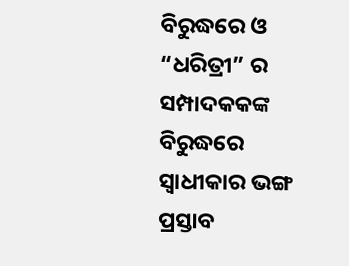ବିରୁଦ୍ଧରେ ଓ “ଧରିତ୍ରୀ” ର ସମ୍ପାଦକକଙ୍କ ବିରୁଦ୍ଧରେ ସ୍ୱାଧୀକାର ଭଙ୍ଗ ପ୍ରସ୍ତାବ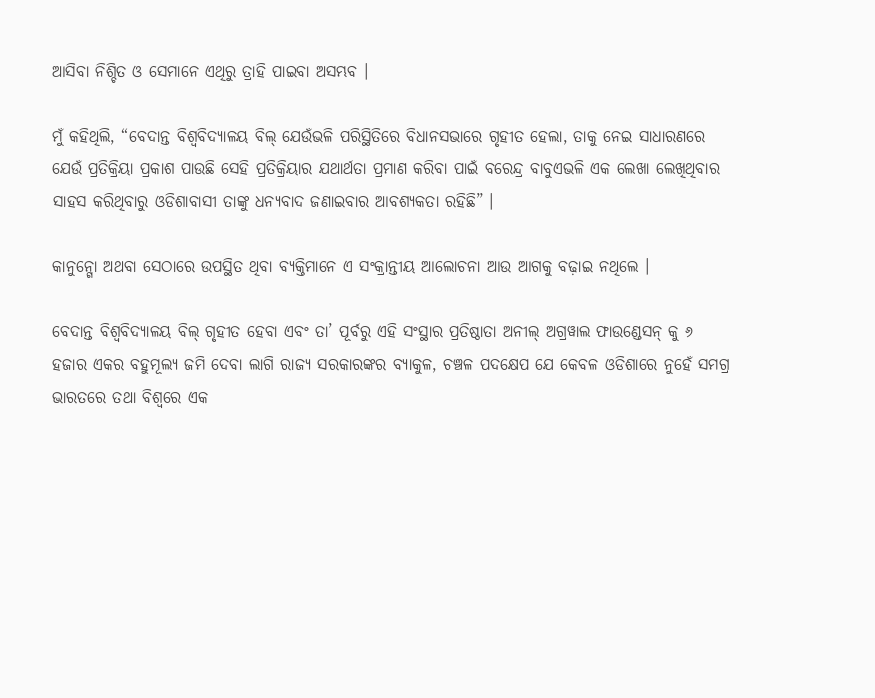ଆସିବା ନିଶ୍ଚିତ ଓ ସେମାନେ ଏଥିରୁ ତ୍ରାହି ପାଇବା ଅସମ୍ଭବ ।

ମୁଁ କହିଥିଲି, “ବେଦାନ୍ତ ବିଶ୍ୱବିଦ୍ୟାଳୟ ବିଲ୍ ଯେଉଁଭଳି ପରିସ୍ଥିତିରେ ବିଧାନସଭାରେ ଗୃହୀତ ହେଲା, ତାକୁ ନେଇ ସାଧାରଣରେ ଯେଉଁ ପ୍ରତିକ୍ରିୟା ପ୍ରକାଶ ପାଉଛି ସେହି ପ୍ରତିକ୍ରିୟାର ଯଥାର୍ଥତା ପ୍ରମାଣ କରିବା ପାଇଁ ବରେନ୍ଦ୍ର ବାବୁଏଭଳି ଏକ ଲେଖା ଲେଖିଥିବାର ସାହସ କରିଥିବାରୁ ଓଡିଶାବାସୀ ତାଙ୍କୁ ଧନ୍ୟବାଦ ଜଣାଇବାର ଆବଶ୍ୟକତା ରହିଛି” ।

କାନୁନ୍ଗୋ ଅଥବା ସେଠାରେ ଉପସ୍ଥିତ ଥିବା ବ୍ୟକ୍ତିମାନେ ଏ ସଂକ୍ରାନ୍ତୀୟ ଆଲୋଚନା ଆଉ ଆଗକୁ ବଢ଼ାଇ ନଥିଲେ ।

ବେଦାନ୍ତ ବିଶ୍ୱବିଦ୍ୟାଳୟ ବିଲ୍ ଗୃହୀତ ହେବା ଏବଂ ତା’ ପୂର୍ବରୁ ଏହି ସଂସ୍ଥାର ପ୍ରତିଷ୍ଠାତା ଅନୀଲ୍ ଅଗ୍ରୱାଲ ଫାଉଣ୍ଡେସନ୍ କୁ ୬ ହଜାର ଏକର ବହୁମୂଲ୍ୟ ଜମି ଦେବା ଲାଗି ରାଜ୍ୟ ସରକାରଙ୍କର ବ୍ୟାକୁଳ, ଚଞ୍ଚଳ ପଦକ୍ଷେପ ଯେ କେବଳ ଓଡିଶାରେ ନୁହେଁ ସମଗ୍ର ଭାରତରେ ତଥା ବିଶ୍ୱରେ ଏକ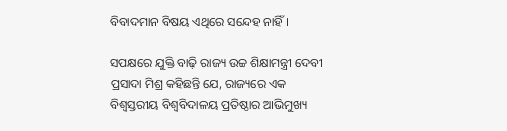ବିବାଦମାନ ବିଷୟ ଏଥିରେ ସନ୍ଦେହ ନାହିଁ ।

ସପକ୍ଷରେ ଯୁକ୍ତି ବାଢ଼ି ରାଜ୍ୟ ଉଚ୍ଚ ଶିକ୍ଷାମନ୍ତ୍ରୀ ଦେବୀ ପ୍ରସାଦା ମିଶ୍ର କହିଛନ୍ତି ଯେ, ରାଜ୍ୟରେ ଏକ ବିଶ୍ୱସ୍ତରୀୟ ବିଶ୍ୱବିଦାଳୟ ପ୍ରତିଷ୍ଠାର ଆଭିମୁଖ୍ୟ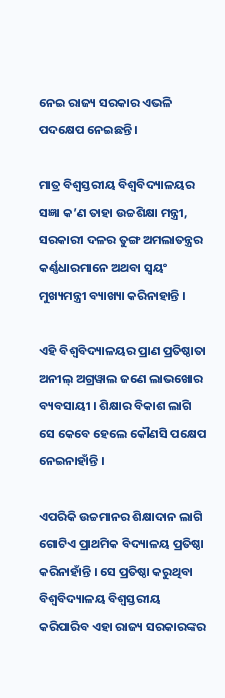ନେଇ ରାଜ୍ୟ ସରକାର ଏଭଳି ପଦକ୍ଷେପ ନେଇଛନ୍ତି ।

ମାତ୍ର ବିଶ୍ୱସ୍ତରୀୟ ବିଶ୍ୱବିଦ୍ୟାଳୟର ସଜ୍ଞା କ’ଣ ତାହା ଉଚ୍ଚଶିକ୍ଷା ମନ୍ତ୍ରୀ, ସରକାରୀ ଦଳର ତୁଙ୍ଗ ଅମଲାତନ୍ତ୍ରର କର୍ଣ୍ଣଧାରମାନେ ଅଥବା ସ୍ୱୟଂ ମୁଖ୍ୟମନ୍ତ୍ରୀ ବ୍ୟାଖ୍ୟା କରିନାହାନ୍ତି ।

ଏହି ବିଶ୍ୱବିଦ୍ୟାଳୟର ପ୍ରାଣ ପ୍ରତିଷ୍ଠାତା ଅନୀଲ୍ ଅଗ୍ରୱାଲ ଜଣେ ଲାଭଖୋର ବ୍ୟବସାୟୀ । ଶିକ୍ଷାର ବିକାଶ ଲାଗି ସେ କେବେ ହେଲେ କୌଣସି ପକ୍ଷେପ ନେଇନାହାଁନ୍ତି ।

ଏପରିକି ଉଚ୍ଚମାନର ଶିକ୍ଷାଦାନ ଲାଗି ଗୋଟିଏ ପ୍ରାଥମିକ ବିଦ୍ୟାଳୟ ପ୍ରତିଷ୍ଠା କରିନାହାଁନ୍ତି । ସେ ପ୍ରତିଷ୍ଠା କରୁଥିବା ବିଶ୍ୱବିଦ୍ୟାଳୟ ବିଶ୍ୱସ୍ତରୀୟ କରିପାରିବ ଏହା ରାଜ୍ୟ ସରକାରଙ୍କର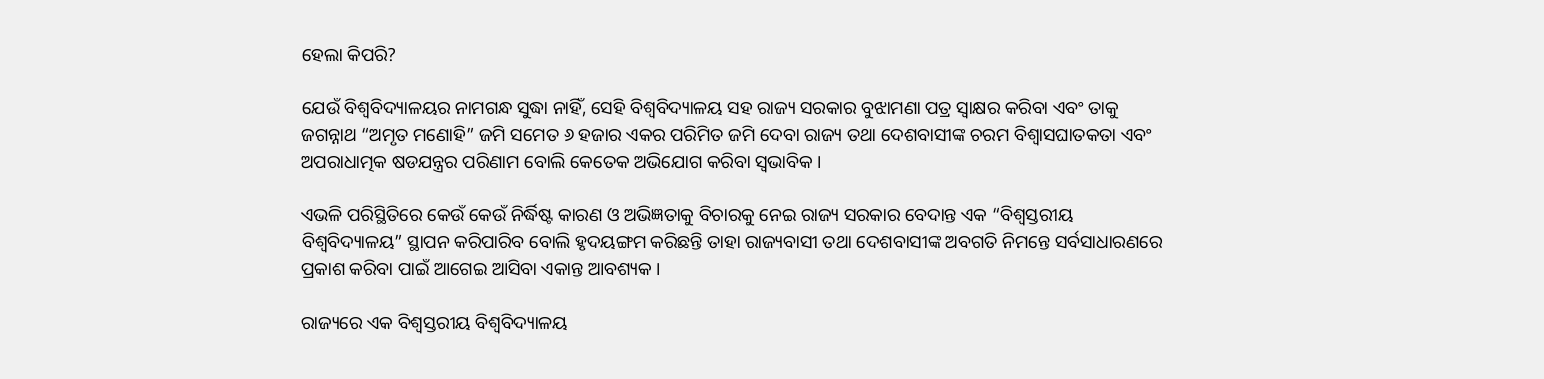ହେଲା କିପରି?

ଯେଉଁ ବିଶ୍ୱବିଦ୍ୟାଳୟର ନାମଗନ୍ଧ ସୁଦ୍ଧା ନାହିଁ, ସେହି ବିଶ୍ୱବିଦ୍ୟାଳୟ ସହ ରାଜ୍ୟ ସରକାର ବୁଝାମଣା ପତ୍ର ସ୍ୱାକ୍ଷର କରିବା ଏବଂ ତାକୁ ଜଗନ୍ନାଥ “ଅମୃତ ମଣୋହି” ଜମି ସମେତ ୬ ହଜାର ଏକର ପରିମିତ ଜମି ଦେବା ରାଜ୍ୟ ତଥା ଦେଶବାସୀଙ୍କ ଚରମ ବିଶ୍ୱାସଘାତକତା ଏବଂ ଅପରାଧାତ୍ମକ ଷଡଯନ୍ତ୍ରର ପରିଣାମ ବୋଲି କେତେକ ଅଭିଯୋଗ କରିବା ସ୍ୱଭାବିକ ।

ଏଭଳି ପରିସ୍ଥିତିରେ କେଉଁ କେଉଁ ନିର୍ଦ୍ଧିଷ୍ଟ କାରଣ ଓ ଅଭିଜ୍ଞତାକୁ ବିଚାରକୁ ନେଇ ରାଜ୍ୟ ସରକାର ବେଦାନ୍ତ ଏକ “ବିଶ୍ୱସ୍ତରୀୟ ବିଶ୍ୱବିଦ୍ୟାଳୟ” ସ୍ଥାପନ କରିପାରିବ ବୋଲି ହୃଦୟଙ୍ଗମ କରିଛନ୍ତି ତାହା ରାଜ୍ୟବାସୀ ତଥା ଦେଶବାସୀଙ୍କ ଅବଗତି ନିମନ୍ତେ ସର୍ବସାଧାରଣରେ ପ୍ରକାଶ କରିବା ପାଇଁ ଆଗେଇ ଆସିବା ଏକାନ୍ତ ଆବଶ୍ୟକ ।

ରାଜ୍ୟରେ ଏକ ବିଶ୍ୱସ୍ତରୀୟ ବିଶ୍ୱବିଦ୍ୟାଳୟ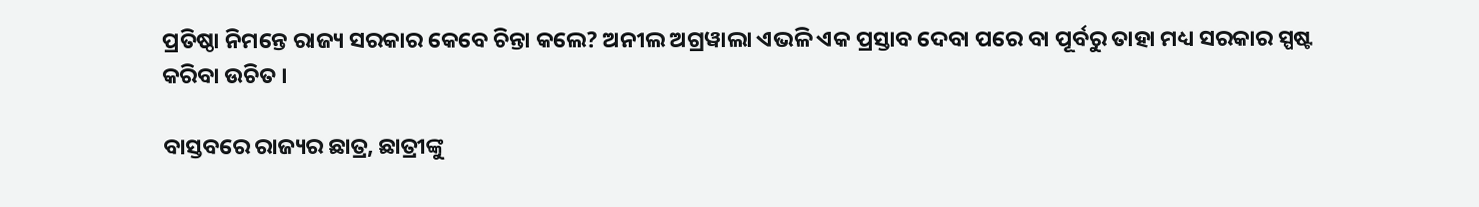ପ୍ରତିଷ୍ଠା ନିମନ୍ତେ ରାଜ୍ୟ ସରକାର କେବେ ଚିନ୍ତା କଲେ? ଅନୀଲ ଅଗ୍ରୱାଲା ଏଭଳି ଏକ ପ୍ରସ୍ତାବ ଦେବା ପରେ ବା ପୂର୍ବରୁ ତାହା ମଧ୍ୟ ସରକାର ସ୍ପଷ୍ଟ କରିବା ଉଚିତ ।

ବାସ୍ତବରେ ରାଜ୍ୟର ଛାତ୍ର, ଛାତ୍ରୀଙ୍କୁ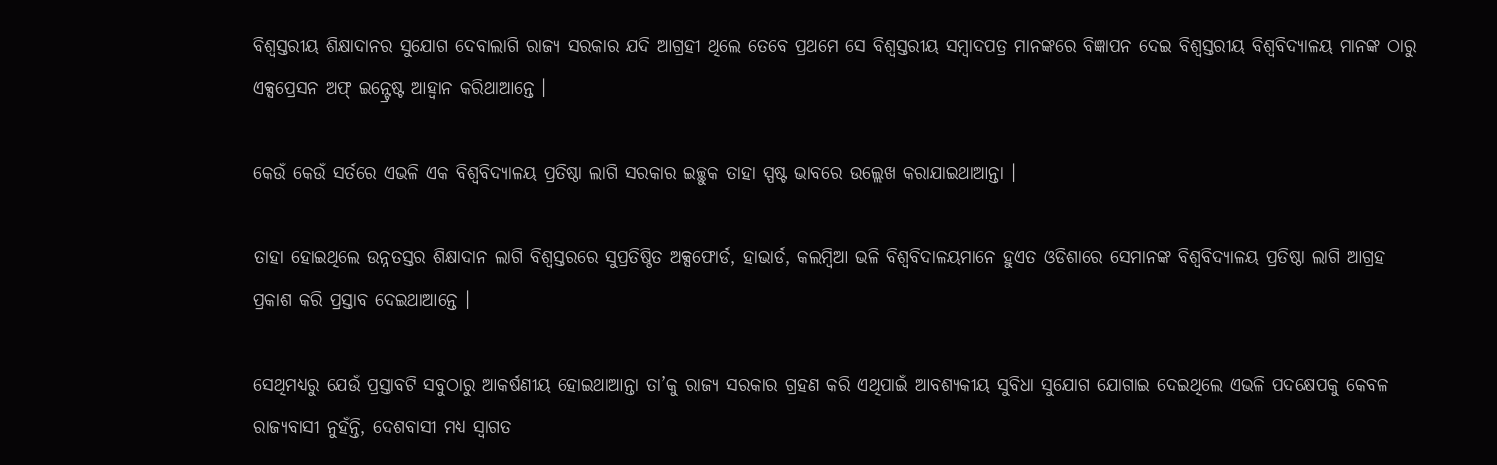ବିଶ୍ୱସ୍ତରୀୟ ଶିକ୍ଷାଦାନର ସୁଯୋଗ ଦେବାଲାଗି ରାଜ୍ୟ ସରକାର ଯଦି ଆଗ୍ରହୀ ଥିଲେ ତେବେ ପ୍ରଥମେ ସେ ବିଶ୍ୱସ୍ତରୀୟ ସମ୍ବାଦପତ୍ର ମାନଙ୍କରେ ବିଜ୍ଞାପନ ଦେଇ ବିଶ୍ୱସ୍ତରୀୟ ବିଶ୍ୱବିଦ୍ୟାଳୟ ମାନଙ୍କ ଠାରୁ ଏକ୍ସପ୍ରେସନ ଅଫ୍ ଇନ୍ଟ୍ରେଷ୍ଟ ଆହ୍ୱାନ କରିଥାଆନ୍ତେ ।

କେଉଁ କେଉଁ ସର୍ତରେ ଏଭଳି ଏକ ବିଶ୍ୱବିଦ୍ୟାଳୟ ପ୍ରତିଷ୍ଠା ଲାଗି ସରକାର ଇଚ୍ଛୁକ ତାହା ସ୍ପଷ୍ଟ ଭାବରେ ଉଲ୍ଲେଖ କରାଯାଇଥାଆନ୍ତା ।

ତାହା ହୋଇଥିଲେ ଉନ୍ନତସ୍ତର ଶିକ୍ଷାଦାନ ଲାଗି ବିଶ୍ୱସ୍ତରରେ ସୁପ୍ରତିଷ୍ଠିତ ଅକ୍ସଫୋର୍ଡ, ହାଭାର୍ଡ, କଲମ୍ବିଆ ଭଳି ବିଶ୍ୱବିଦାଳୟମାନେ ହୁଏତ ଓଡିଶାରେ ସେମାନଙ୍କ ବିଶ୍ୱବିଦ୍ୟାଳୟ ପ୍ରତିଷ୍ଠା ଲାଗି ଆଗ୍ରହ ପ୍ରକାଶ କରି ପ୍ରସ୍ତାବ ଦେଇଥାଆନ୍ତେ ।

ସେଥିମଧ୍ୟରୁ ଯେଉଁ ପ୍ରସ୍ତାବଟି ସବୁଠାରୁ ଆକର୍ଷଣୀୟ ହୋଇଥାଆନ୍ତା ତା’କୁ ରାଜ୍ୟ ସରକାର ଗ୍ରହଣ କରି ଏଥିପାଇଁ ଆବଶ୍ୟକୀୟ ସୁବିଧା ସୁଯୋଗ ଯୋଗାଇ ଦେଇଥିଲେ ଏଭଳି ପଦକ୍ଷେପକୁ କେବଳ ରାଜ୍ୟବାସୀ ନୁହଁନ୍ତି, ଦେଶବାସୀ ମଧ୍ୟ ସ୍ୱାଗତ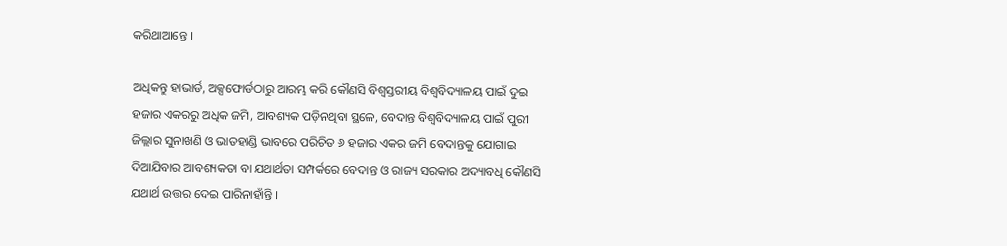କରିଥାଆନ୍ତେ ।

ଅଧିକନ୍ତୁ ହାଭାର୍ଡ, ଅକ୍ସଫୋର୍ଡଠାରୁ ଆରମ୍ଭ କରି କୌଣସି ବିଶ୍ୱସ୍ତରୀୟ ବିଶ୍ୱବିଦ୍ୟାଳୟ ପାଇଁ ଦୁଇ ହଜାର ଏକରରୁ ଅଧିକ ଜମି, ଆବଶ୍ୟକ ପଡ଼ିନଥିବା ସ୍ଥଳେ, ବେଦାନ୍ତ ବିଶ୍ୱବିଦ୍ୟାଳୟ ପାଇଁ ପୁରୀ ଜିଲ୍ଲାର ସୁନାଖଣି ଓ ଭାତହାଣ୍ଡି ଭାବରେ ପରିଚିତ ୬ ହଜାର ଏକର ଜମି ବେଦାନ୍ତକୁ ଯୋଗାଇ ଦିଆଯିବାର ଆବଶ୍ୟକତା ବା ଯଥାର୍ଥତା ସମ୍ପର୍କରେ ବେଦାନ୍ତ ଓ ରାଜ୍ୟ ସରକାର ଅଦ୍ୟାବଧି କୌଣସି ଯଥାର୍ଥ ଉତ୍ତର ଦେଇ ପାରିନାହାଁନ୍ତି ।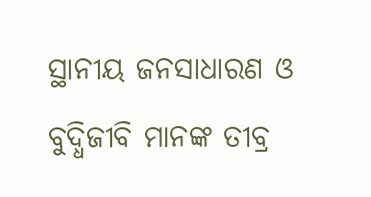ସ୍ଥାନୀୟ ଜନସାଧାରଣ ଓ ବୁଦ୍ଧିଜୀବି ମାନଙ୍କ ତୀବ୍ର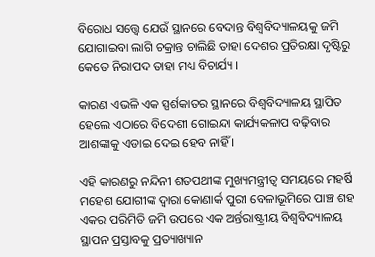ବିରୋଧ ସତ୍ତ୍ୱେ ଯେଉଁ ସ୍ଥାନରେ ବେଦାନ୍ତ ବିଶ୍ୱବିଦ୍ୟାଳୟକୁ ଜମି ଯୋଗାଇବା ଲାଗି ଚକ୍ରାନ୍ତ ଚାଲିଛି ତାହା ଦେଶର ପ୍ରତିରକ୍ଷା ଦୃଷ୍ଟିରୁ କେତେ ନିରାପଦ ତାହା ମଧ୍ୟ ବିଚାର୍ଯ୍ୟ ।

କାରଣ ଏଭଳି ଏକ ସ୍ପର୍ଶକାତର ସ୍ଥାନରେ ବିଶ୍ୱବିଦ୍ୟାଳୟ ସ୍ଥାପିତ ହେଲେ ଏଠାରେ ବିଦେଶୀ ଗୋଇନ୍ଦା କାର୍ଯ୍ୟକଳାପ ବଢ଼ିବାର ଆଶଙ୍କାକୁ ଏଡାଇ ଦେଇ ହେବ ନାହିଁ ।

ଏହି କାରଣରୁ ନନ୍ଦିନୀ ଶତପଥୀଙ୍କ ମୁଖ୍ୟମନ୍ତ୍ରୀତ୍ୱ ସମୟରେ ମହର୍ଷି ମହେଶ ଯୋଗୀଙ୍କ ଦ୍ୱାରା କୋଣାର୍କ ପୁରୀ ବେଳାଭୂମିରେ ପାଞ୍ଚ ଶହ ଏକର ପରିମିତି ଜମି ଉପରେ ଏକ ଅର୍ନ୍ତରାଷ୍ଟ୍ରୀୟ ବିଶ୍ୱବିଦ୍ୟାଳୟ ସ୍ଥାପନ ପ୍ରସ୍ତାବକୁ ପ୍ରତ୍ୟାଖ୍ୟାନ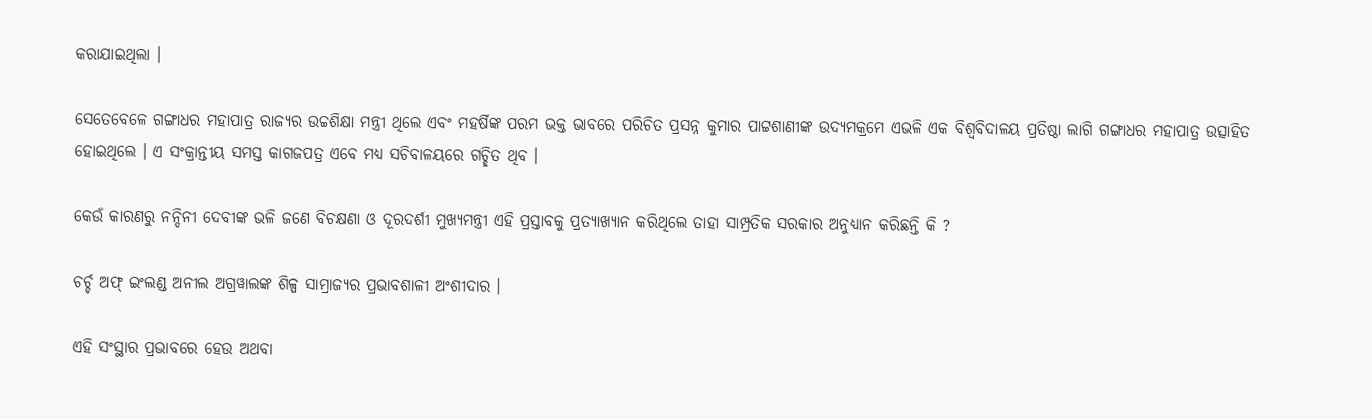କରାଯାଇଥିଲା ।

ସେତେବେଳେ ଗଙ୍ଗାଧର ମହାପାତ୍ର ରାଜ୍ୟର ଉଚ୍ଚଶିକ୍ଷା ମନ୍ତ୍ରୀ ଥିଲେ ଏବଂ ମହର୍ଷିଙ୍କ ପରମ ଭକ୍ତ ଭାବରେ ପରିଚିତ ପ୍ରସନ୍ନ କୁମାର ପାଟ୍ଟଶାଣୀଙ୍କ ଉଦ୍ୟମକ୍ରମେ ଏଭଳି ଏକ ବିଶ୍ୱବିଦାଳୟ ପ୍ରତିଷ୍ଠା ଲାଗି ଗଙ୍ଗାଧର ମହାପାତ୍ର ଉତ୍ସାହିତ ହୋଇଥିଲେ । ଏ ସଂକ୍ରାନ୍ତୀୟ ସମସ୍ତ କାଗଜପତ୍ର ଏବେ ମଧ୍ୟ ସଚିବାଳୟରେ ଗଚ୍ଛିତ ଥିବ ।

କେଉଁ କାରଣରୁ ନନ୍ଦିନୀ ଦେବୀଙ୍କ ଭଳି ଜଣେ ବିଚକ୍ଷଣା ଓ ଦୂରଦର୍ଶୀ ମୁଖ୍ୟମନ୍ତ୍ରୀ ଏହି ପ୍ରସ୍ତାବକୁ ପ୍ରତ୍ୟାଖ୍ୟାନ କରିଥିଲେ ତାହା ସାମ୍ପ୍ରତିକ ସରକାର ଅନୁଧ୍ୟାନ କରିଛନ୍ତି କି ?

ଚର୍ଚ୍ଚ ଅଫ୍ ଇଂଲଣ୍ଡ ଅନୀଲ ଅଗ୍ରୱାଲଙ୍କ ଶିଳ୍ପ ସାମ୍ରାଜ୍ୟର ପ୍ରଭାବଶାଳୀ ଅଂଶୀଦାର ।

ଏହି ସଂସ୍ଥାର ପ୍ରଭାବରେ ହେଉ ଅଥବା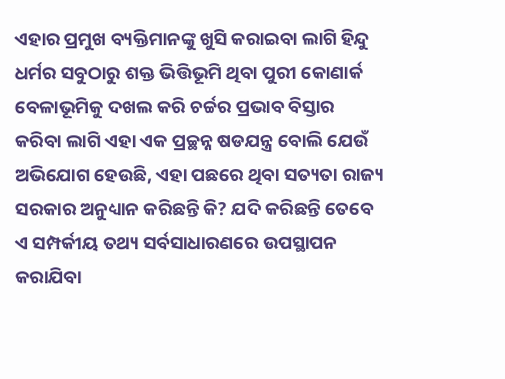ଏହାର ପ୍ରମୁଖ ବ୍ୟକ୍ତିମାନଙ୍କୁ ଖୁସି କରାଇବା ଲାଗି ହିନ୍ଦୁ ଧର୍ମର ସବୁଠାରୁ ଶକ୍ତ ଭିତ୍ତିଭୂମି ଥିବା ପୁରୀ କୋଣାର୍କ ବେଳାଭୂମିକୁ ଦଖଲ କରି ଚର୍ଚ୍ଚର ପ୍ରଭାବ ବିସ୍ତାର କରିବା ଲାଗି ଏହା ଏକ ପ୍ରଚ୍ଛନ୍ନ ଷଡଯନ୍ତ୍ର ବୋଲି ଯେଉଁ ଅଭିଯୋଗ ହେଉଛି, ଏହା ପଛରେ ଥିବା ସତ୍ୟତା ରାଜ୍ୟ ସରକାର ଅନୁଧ୍ୟାନ କରିଛନ୍ତି କି? ଯଦି କରିଛନ୍ତି ତେବେ ଏ ସମ୍ପର୍କୀୟ ତଥ୍ୟ ସର୍ବସାଧାରଣରେ ଉପସ୍ଥାପନ କରାଯିବା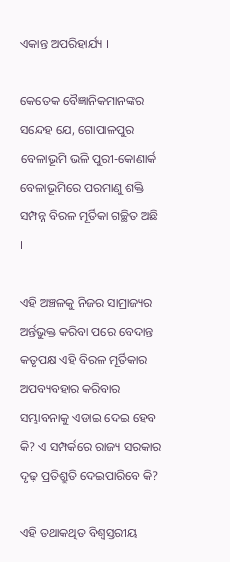ଏକାନ୍ତ ଅପରିହାର୍ଯ୍ୟ ।

କେତେକ ବୈଜ୍ଞାନିକମାନଙ୍କର ସନ୍ଦେହ ଯେ, ଗୋପାଳପୁର ବେଳାଭୂମି ଭଳି ପୁରୀ-କୋଣାର୍କ ବେଳାଭୂମିରେ ପରମାଣୁ ଶକ୍ତି ସମ୍ପନ୍ନ ବିରଳ ମୂର୍ତିକା ଗଚ୍ଛିତ ଅଛି ।

ଏହି ଅଞ୍ଚଳକୁ ନିଜର ସାମ୍ରାଜ୍ୟର ଅର୍ନ୍ତଭୁକ୍ତ କରିବା ପରେ ବେଦାନ୍ତ କତୃପକ୍ଷ ଏହି ବିରଳ ମୂର୍ତିକାର ଅପବ୍ୟବହାର କରିବାର ସମ୍ଭାବନାକୁ ଏଡାଇ ଦେଇ ହେବ କି? ଏ ସମ୍ପର୍କରେ ରାଜ୍ୟ ସରକାର ଦୃଢ଼ ପ୍ରତିଶ୍ରୁତି ଦେଇପାରିବେ କି?

ଏହି ତଥାକଥିତ ବିଶ୍ୱସ୍ତରୀୟ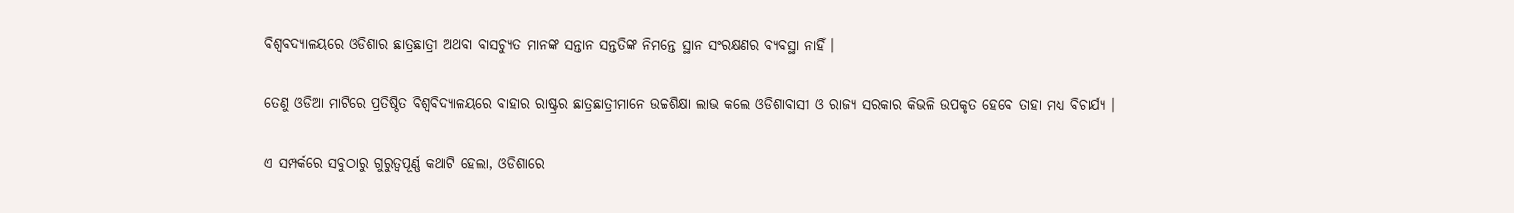ବିଶ୍ୱବଦ୍ୟାଳୟରେ ଓଡିଶାର ଛାତ୍ରଛାତ୍ରୀ ଅଥବା ବାସଚ୍ୟୁତ ମାନଙ୍କ ସନ୍ତାନ ସନ୍ତତିଙ୍କ ନିମନ୍ତେ ସ୍ଥାନ ସଂରକ୍ଷଣର ବ୍ୟବସ୍ଥା ନାହିଁ ।

ତେଣୁ ଓଡିଆ ମାଟିରେ ପ୍ରତିଷ୍ଠିତ ବିଶ୍ୱବିଦ୍ୟାଳୟରେ ବାହାର ରାଷ୍ଟ୍ରର ଛାତ୍ରଛାତ୍ରୀମାନେ ଉଚ୍ଚଶିକ୍ଷା ଲାଭ କଲେ ଓଡିଶାବାସୀ ଓ ରାଜ୍ୟ ସରକାର କିଭଳି ଉପକୃତ ହେବେ ତାହା ମଧ୍ୟ ବିଚାର୍ଯ୍ୟ ।

ଏ ସମ୍ପର୍କରେ ସବୁଠାରୁ ଗୁରୁତ୍ୱପୂର୍ଣ୍ଣ କଥାଟି ହେଲା, ଓଡିଶାରେ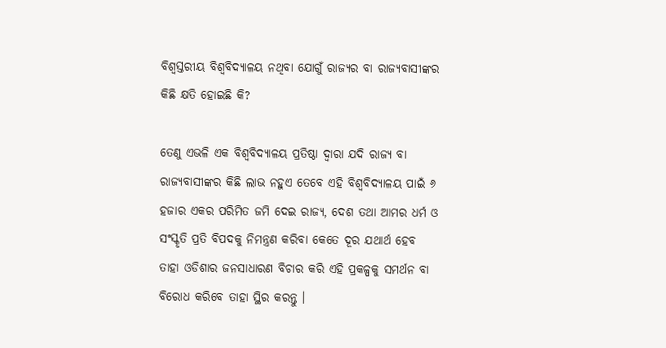ବିଶ୍ୱସ୍ତରୀୟ ବିଶ୍ୱବିଦ୍ୟାଳୟ ନଥିବା ଯୋଗୁଁ ରାଜ୍ୟର ବା ରାଜ୍ୟବାସୀଙ୍କର କିଛି କ୍ଷତି ହୋଇଛି କି?

ତେଣୁ ଏଭଳି ଏକ ବିଶ୍ୱବିଦ୍ୟାଳୟ ପ୍ରତିଷ୍ଠା ଦ୍ଵାରା ଯଦି ରାଜ୍ୟ ବା ରାଜ୍ୟବାସୀଙ୍କର କିଛି ଲାଭ ନହୁଏ ତେବେ ଏହି ବିଶ୍ୱବିଦ୍ୟାଳୟ ପାଇଁ ୬ ହଜାର ଏକର ପରିମିତ ଜମି ଦେଇ ରାଜ୍ୟ, ଦେଶ ତଥା ଆମର ଧର୍ମ ଓ ସଂସ୍କୃତି ପ୍ରତି ବିପଦକୁ ନିମନ୍ତ୍ରଣ କରିବା କେତେ ଦୂର ଯଥାର୍ଥ ହେବ ତାହା ଓଡିଶାର ଜନସାଧାରଣ ବିଚାର କରି ଏହି ପ୍ରକଳ୍ପକୁ ସମର୍ଥନ ବା ବିରୋଧ କରିବେ ତାହା ସ୍ଥିର କରନ୍ତୁ ।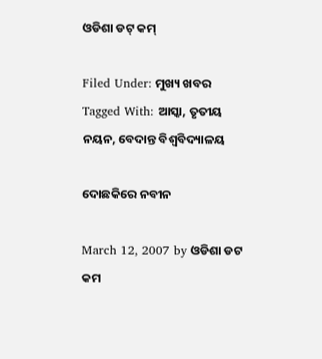ଓଡିଶା ଡଟ୍ କମ୍

Filed Under: ମୁଖ୍ୟ ଖବର Tagged With: ଆସ୍କା, ତୃତୀୟ ନୟନ, ବେଦାନ୍ତ ବିଶ୍ୱବିଦ୍ୟାଳୟ

ଦୋଛକିରେ ନବୀନ

March 12, 2007 by ଓଡିଶା ଡଟ କମ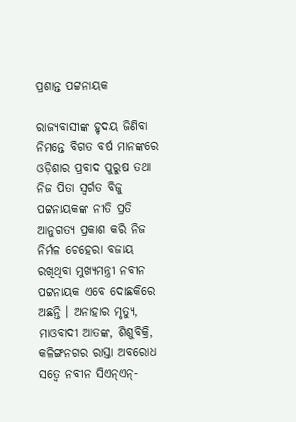ପ୍ରଶାନ୍ତ ପଟ୍ଟନାୟକ

ରାଜ୍ୟବାସୀଙ୍କ ହୃଦୟ ଜିଣିବା ନିମନ୍ତେ ବିଗତ ବର୍ଷ ମାନଙ୍କରେ ଓଡ଼ିଶାର ପ୍ରବାଦ ପୁରୁଷ ତଥା ନିଜ ପିତା ସ୍ୱର୍ଗତ ବିଜୁ ପଟ୍ଟନାୟକଙ୍କ ନୀତି ପ୍ରତି ଆନୁଗତ୍ୟ ପ୍ରକାଶ କରି ନିଜ ନିର୍ମଳ ଚେହେରା ବଜାୟ ରଖିଥିବା ମୁଖ୍ୟମନ୍ତ୍ରୀ ନବୀନ ପଟ୍ଟନାୟକ ଏବେ ଦୋଛକିରେ ଅଛନ୍ତି । ଅନାହାର ମୃତ୍ୟୁ, ମାଓବାଦୀ ଆତଙ୍କ, ଶିଶୁବିକ୍ରି, କଳିଙ୍ଗନଗର ରାସ୍ତା ଅବରୋଧ ସତ୍ୱେ ନବୀନ ସିଏନ୍ଏନ୍-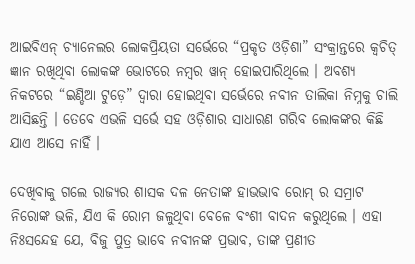ଆଇବିଏନ୍ ଚ୍ୟାନେଲର ଲୋକପ୍ରିୟତା ସର୍ଭେରେ “ପ୍ରକୃତ ଓଡ଼ିଶା” ସଂକ୍ରାନ୍ତରେ କ୍ୱଚିତ୍ ଜ୍ଞାନ ରଖିଥିବା ଲୋକଙ୍କ ଭୋଟରେ ନମ୍ବର ୱାନ୍ ହୋଇପାରିଥିଲେ । ଅବଶ୍ୟ ନିକଟରେ “ଇଣ୍ଡିଆ ଟୁଡ଼େ” ଦ୍ୱାରା ହୋଇଥିବା ସର୍ଭେରେ ନବୀନ ତାଲିକା ନିମ୍ନକୁ ଚାଲି ଆସିଛନ୍ତି । ତେବେ ଏଭଳି ସର୍ଭେ ସହ ଓଡ଼ିଶାର ସାଧାରଣ ଗରିବ ଲୋକଙ୍କର କିଛି ଯାଏ ଆସେ ନାହିଁ ।

ଦେଖିବାକୁ ଗଲେ ରାଜ୍ୟର ଶାସକ ଦଳ ନେତାଙ୍କ ହାଭଭାବ ରୋମ୍ ର ସମ୍ରାଟ ନିରୋଙ୍କ ଭଳି, ଯିଏ କି ରୋମ ଜଳୁଥିବା ବେଳେ ବଂଶୀ ବାଦନ କରୁଥିଲେ । ଏହା ନିଃସନ୍ଦେହ ଯେ, ବିଜୁ ପୁତ୍ର ଭାବେ ନବୀନଙ୍କ ପ୍ରଭାବ, ତାଙ୍କ ପ୍ରଣୀତ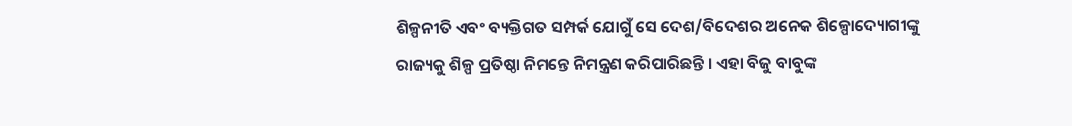ଶିଳ୍ପନୀତି ଏବଂ ବ୍ୟକ୍ତିଗତ ସମ୍ପର୍କ ଯୋଗୁଁ ସେ ଦେଶ/ବିଦେଶର ଅନେକ ଶିଳ୍ପୋଦ୍ୟୋଗୀଙ୍କୁ ରାଜ୍ୟକୁ ଶିଳ୍ପ ପ୍ରତିଷ୍ଠା ନିମନ୍ତେ ନିମନ୍ତ୍ରଣ କରିପାରିଛନ୍ତି । ଏହା ବିଜୁ ବାବୁଙ୍କ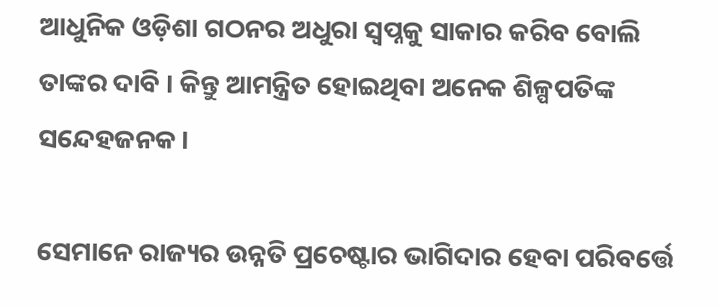ଆଧୁନିକ ଓଡ଼ିଶା ଗଠନର ଅଧୁରା ସ୍ୱପ୍ନକୁ ସାକାର କରିବ ବୋଲି ତାଙ୍କର ଦାବି । କିନ୍ତୁ ଆମନ୍ତ୍ରିତ ହୋଇଥିବା ଅନେକ ଶିଳ୍ପପତିଙ୍କ ସନ୍ଦେହଜନକ ।

ସେମାନେ ରାଜ୍ୟର ଉନ୍ନତି ପ୍ରଚେଷ୍ଟାର ଭାଗିଦାର ହେବା ପରିବର୍ତ୍ତେ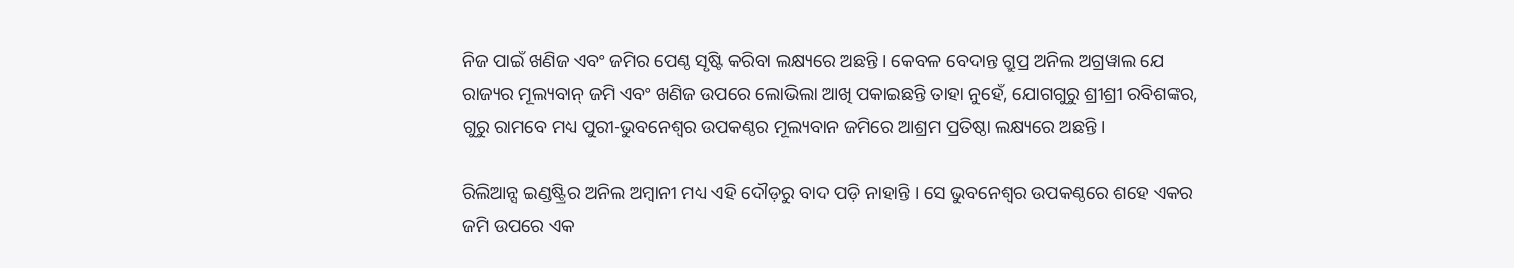ନିଜ ପାଇଁ ଖଣିଜ ଏବଂ ଜମିର ପେଣ୍ଠ ସୃଷ୍ଟି କରିବା ଲକ୍ଷ୍ୟରେ ଅଛନ୍ତି । କେବଳ ବେଦାନ୍ତ ଗ୍ରୁପ୍ର ଅନିଲ ଅଗ୍ରୱାଲ ଯେ ରାଜ୍ୟର ମୂଲ୍ୟବାନ୍ ଜମି ଏବଂ ଖଣିଜ ଉପରେ ଲୋଭିଲା ଆଖି ପକାଇଛନ୍ତି ତାହା ନୁହେଁ, ଯୋଗଗୁରୁ ଶ୍ରୀଶ୍ରୀ ରବିଶଙ୍କର, ଗୁରୁ ରାମବେ ମଧ୍ୟ ପୁରୀ-ଭୁବନେଶ୍ୱର ଉପକଣ୍ଠର ମୂଲ୍ୟବାନ ଜମିରେ ଆଶ୍ରମ ପ୍ରତିଷ୍ଠା ଲକ୍ଷ୍ୟରେ ଅଛନ୍ତି ।

ରିଲିଆନ୍ସ ଇଣ୍ଡଷ୍ଟ୍ରିର ଅନିଲ ଅମ୍ବାନୀ ମଧ୍ୟ ଏହି ଦୌଡ଼ରୁ ବାଦ ପଡ଼ି ନାହାନ୍ତି । ସେ ଭୁବନେଶ୍ୱର ଉପକଣ୍ଠରେ ଶହେ ଏକର ଜମି ଉପରେ ଏକ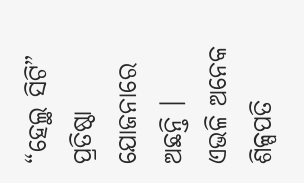“ହେଲ୍ଥ ସିଟି” ପ୍ରତିଷ୍ଠା ଯୋଜନାରେ ଅଛନ୍ତି । ଏଭଳି ଅନେକ ଶିଳ୍ପପତି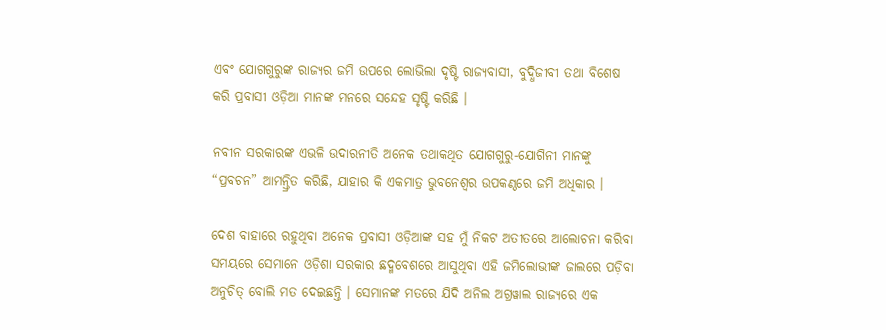ଏବଂ ଯୋଗଗୁରୁଙ୍କ ରାଜ୍ୟର ଜମି ଉପରେ ଲୋଭିଲା ଦୃଷ୍ଟି ରାଜ୍ୟବାସୀ, ବୁଦ୍ଧିଜୀବୀ ତଥା ବିଶେଷ କରି ପ୍ରବାସୀ ଓଡ଼ିଆ ମାନଙ୍କ ମନରେ ସନ୍ଦେହ ସୃଷ୍ଟି କରିଛି ।

ନବୀନ ସରକାରଙ୍କ ଏଭଳି ଉଦାରନୀତି ଅନେକ ତଥାକଥିତ ଯୋଗଗୁରୁ-ଯୋଗିନୀ ମାନଙ୍କୁ “ପ୍ରବଚନ” ଆମନ୍ତ୍ରିତ କରିଛି, ଯାହାର କି ଏକମାତ୍ର ଭୁବନେଶ୍ୱର ଉପକଣ୍ଠରେ ଜମି ଅଧିକାର ।

ଦେଶ ବାହାରେ ରହୁଥିବା ଅନେକ ପ୍ରବାସୀ ଓଡ଼ିଆଙ୍କ ସହ ମୁଁ ନିକଟ ଅତୀତରେ ଆଲୋଚନା କରିବା ସମୟରେ ସେମାନେ ଓଡ଼ିଶା ସରକାର ଛଦ୍ମବେଶରେ ଆସୁଥିବା ଏହି ଜମିଲୋଭୀଙ୍କ ଜାଲରେ ପଡ଼ିବା ଅନୁଚିତ୍ ବୋଲି ମତ ଦେଇଛନ୍ତି । ସେମାନଙ୍କ ମତରେ ଯିଦି ଅନିଲ ଅଗ୍ରୱାଲ ରାଜ୍ୟରେ ଏକ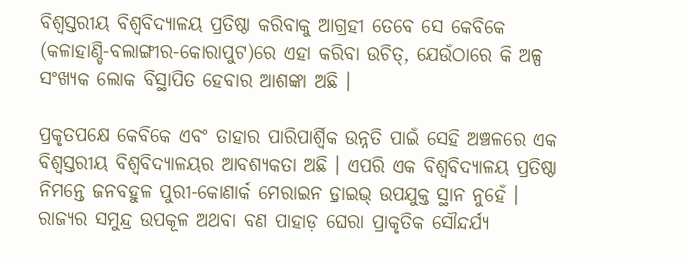ବିଶ୍ୱସ୍ତରୀୟ ବିଶ୍ୱବିଦ୍ୟାଳୟ ପ୍ରତିଷ୍ଠା କରିବାକୁ ଆଗ୍ରହୀ ତେବେ ସେ କେବିକେ (କଳାହାଣ୍ଡି-ବଲାଙ୍ଗୀର-କୋରାପୁଟ)ରେ ଏହା କରିବା ଉଚିତ୍, ଯେଉଁଠାରେ କି ଅଳ୍ପ ସଂଖ୍ୟକ ଲୋକ ବିସ୍ଥାପିତ ହେବାର ଆଶଙ୍କା ଅଛି ।

ପ୍ରକୃତପକ୍ଷେ କେବିକେ ଏବଂ ତାହାର ପାରିପାର୍ଶ୍ୱିକ ଉନ୍ନତି ପାଇଁ ସେହି ଅଞ୍ଚଳରେ ଏକ ବିଶ୍ୱସ୍ତରୀୟ ବିଶ୍ୱବିଦ୍ୟାଳୟର ଆବଶ୍ୟକତା ଅଛି । ଏପରି ଏକ ବିଶ୍ୱବିଦ୍ୟାଳୟ ପ୍ରତିଷ୍ଠା ନିମନ୍ତେ ଜନବହୁଳ ପୁରୀ-କୋଣାର୍କ ମେରାଇନ ଡ଼୍ରାଇଭ୍ ଉପଯୁକ୍ତ ସ୍ଥାନ ନୁହେଁ । ରାଜ୍ୟର ସମୁନ୍ଦ୍ର ଉପକୂଳ ଅଥବା ବଣ ପାହାଡ଼ ଘେରା ପ୍ରାକୃତିକ ସୌନ୍ଦର୍ଯ୍ୟ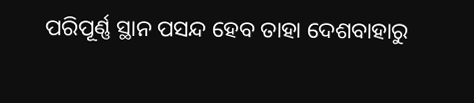ପରିପୂର୍ଣ୍ଣ ସ୍ଥାନ ପସନ୍ଦ ହେବ ତାହା ଦେଶବାହାରୁ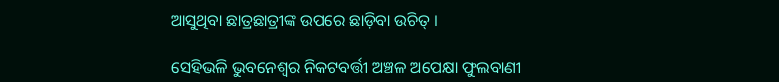ଆସୁଥିବା ଛାତ୍ରଛାତ୍ରୀଙ୍କ ଉପରେ ଛାଡ଼ିବା ଉଚିତ୍ ।

ସେହିଭଳି ଭୁବନେଶ୍ୱର ନିକଟବର୍ତ୍ତୀ ଅଞ୍ଚଳ ଅପେକ୍ଷା ଫୁଲବାଣୀ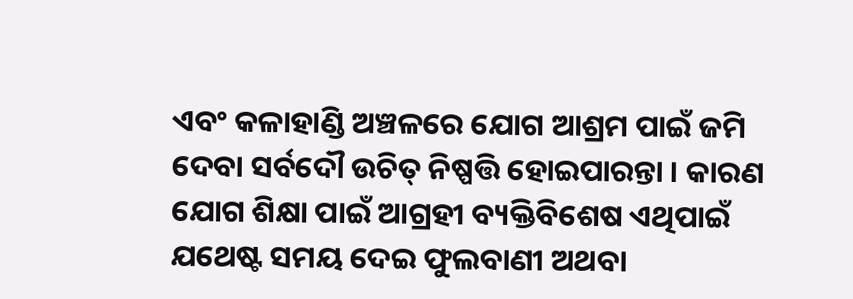ଏବଂ କଳାହାଣ୍ଡି ଅଞ୍ଚଳରେ ଯୋଗ ଆଶ୍ରମ ପାଇଁ ଜମି ଦେବା ସର୍ବଦୌ ଉଚିତ୍ ନିଷ୍ପତ୍ତି ହୋଇପାରନ୍ତା । କାରଣ ଯୋଗ ଶିକ୍ଷା ପାଇଁ ଆଗ୍ରହୀ ବ୍ୟକ୍ତିବିଶେଷ ଏଥିପାଇଁ ଯଥେଷ୍ଟ ସମୟ ଦେଇ ଫୁଲବାଣୀ ଅଥବା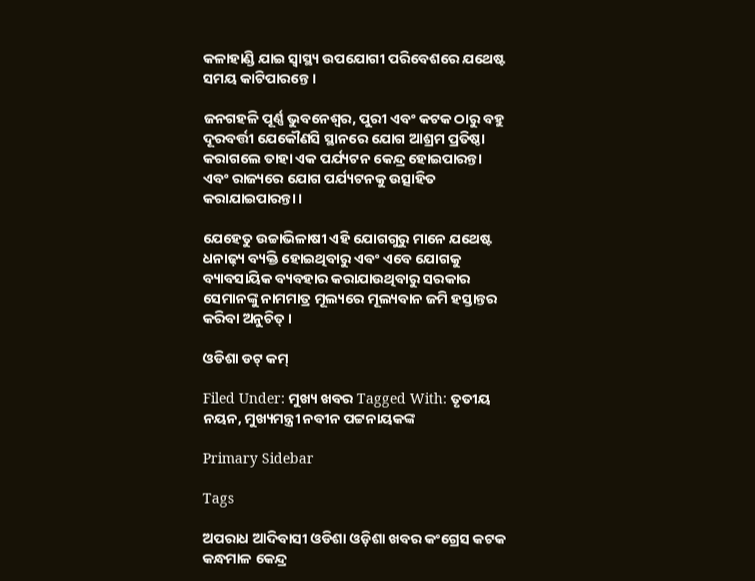କଳାହାଣ୍ଡି ଯାଇ ସ୍ୱାସ୍ଥ୍ୟ ଉପଯୋଗୀ ପରିବେଶରେ ଯଥେଷ୍ଟ ସମୟ କାଟିପାରନ୍ତେ ।

ଜନଗହଳି ପୂର୍ଣ୍ଣ ଭୁବନେଶ୍ୱର, ପୁରୀ ଏବଂ କଟକ ଠାରୁ ବହୁ ଦୂରବର୍ତ୍ତୀ ଯେକୌଣସି ସ୍ଥାନରେ ଯୋଗ ଆଶ୍ରମ ପ୍ରତିଷ୍ଠା କରାଗଲେ ତାହା ଏକ ପର୍ଯ୍ୟଟନ କେନ୍ଦ୍ର ହୋଇପାରନ୍ତା ଏବଂ ରାଜ୍ୟରେ ଯୋଗ ପର୍ଯ୍ୟଟନକୁ ଉତ୍ସାହିତ କରାଯାଇପାରନ୍ତା ।

ଯେହେତୁ ଉଚ୍ଚାଭିଳାଷୀ ଏହି ଯୋଗଗୁରୁ ମାନେ ଯଥେଷ୍ଟ ଧନାଢ଼୍ୟ ବ୍ୟକ୍ତି ହୋଇଥିବାରୁ ଏବଂ ଏବେ ଯୋଗକୁ ବ୍ୟାବସାୟିକ ବ୍ୟବହାର କରାଯାଉଥିବାରୁ ସରକାର ସେମାନଙ୍କୁ ନାମମାତ୍ର ମୂଲ୍ୟରେ ମୂଲ୍ୟବାନ ଜମି ହସ୍ତାନ୍ତର କରିବା ଅନୁଚିତ୍ ।

ଓଡିଶା ଡଟ୍ କମ୍

Filed Under: ମୁଖ୍ୟ ଖବର Tagged With: ତୃତୀୟ ନୟନ, ମୁଖ୍ୟମନ୍ତ୍ରୀ ନବୀନ ପଟ୍ଟନାୟକଙ୍କ

Primary Sidebar

Tags

ଅପରାଧ ଆଦିବାସୀ ଓଡିଶା ଓଡ଼ିଶା ଖବର କଂଗ୍ରେସ କଟକ କନ୍ଧମାଳ କେନ୍ଦ୍ର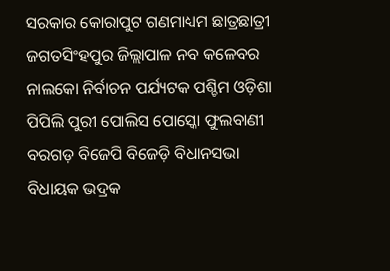ସରକାର କୋରାପୁଟ ଗଣମାଧ୍ୟମ ଛାତ୍ରଛାତ୍ରୀ ଜଗତସିଂହପୁର ଜିଲ୍ଲାପାଳ ନବ କଳେବର ନାଲକୋ ନିର୍ବାଚନ ପର୍ଯ୍ୟଟକ ପଶ୍ଚିମ ଓଡ଼ିଶା ପିପିଲି ପୁରୀ ପୋଲିସ ପୋସ୍କୋ ଫୁଲବାଣୀ ବରଗଡ଼ ବିଜେପି ବିଜେଡ଼ି ବିଧାନସଭା ବିଧାୟକ ଭଦ୍ରକ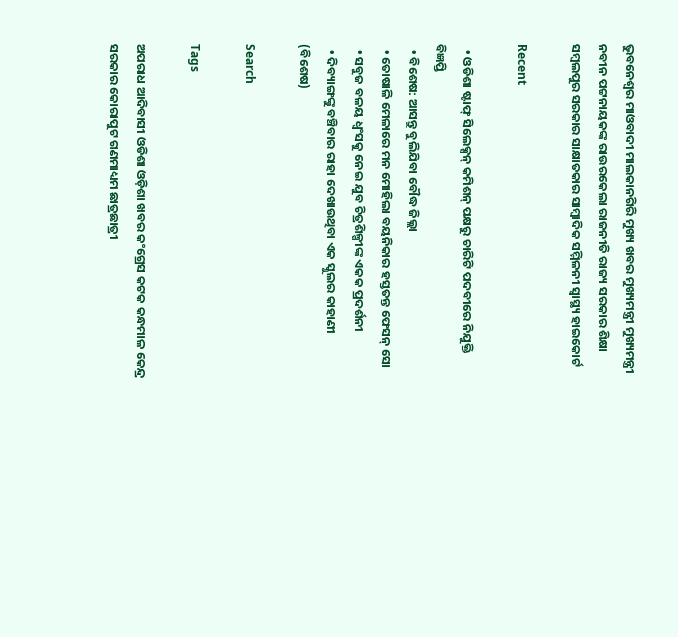ଭୁବନେଶ୍ୱର ମାଓବାଦୀ ମାଲକାନଗିରି ମୁଖ୍ୟ ଖବର ମୁଖ୍ୟମନ୍ତ୍ରୀ ମୁଖ୍ୟମନ୍ତ୍ରୀ ନବୀନ ପଟ୍ଟନାୟକଙ୍କ ରାଉରକେଲା ରାଜନୀତି ରାଜ୍ୟ ସରକାର ଶିକ୍ଷା ସମ୍ବଲପୁର ସରକାର ସାକ୍ଷାତକାର ସାମ୍ବାଦିକ ସମ୍ମିଳନୀ ସ୍ୱାସ୍ଥ୍ୟ ହାଇକୋର୍ଟ

Recent

  • ଓଡିଶା ଷ୍ଟାଫ୍ ସିଲେକ୍ସନ୍ କମିଶନ୍ ପକ୍ଷରୁ ଚାରିଟି ପଦବୀରେ ନିଯୁକ୍ତି ବିଜ୍ଞପ୍ତି
  • ବିଶେଷ: ଆସନ୍ତୁ ବୁଲିଯିବା ବୌଦ୍ଧ ଜିଲ୍ଲା
  • ତୋଷାଳି ମେଳାରେ ମନ ମୋହିଲା ବୟନିକାର ହସ୍ତତନ୍ତ ଫେସନ୍ ସୋ
  • ସବୁଜ ବଳୟ ଧ୍ୱଂସକୁ ନେଇ ଯୁବ ଚିତ୍ରଶିଳ୍ପୀଙ୍କ ଏକକ ପ୍ରଦର୍ଶନୀ
  • ଦିବ୍ୟାଙ୍ଗଙ୍କୁ ବଞ୍ଚିବାର ରାହା ଦେଖାଉଥିବା ଏକ ସ୍କୁଲର କାହାଣୀ (ବିଶେଷ)

Search

Tags

ଅପରାଧ ଆଦିବାସୀ ଓଡିଶା ଓଡ଼ିଶା ଖବର କଂଗ୍ରେସ କଟକ କନ୍ଧମାଳ କେନ୍ଦ୍ର ସରକାର କୋରାପୁଟ ଗଣମାଧ୍ୟମ ଛାତ୍ରଛାତ୍ରୀ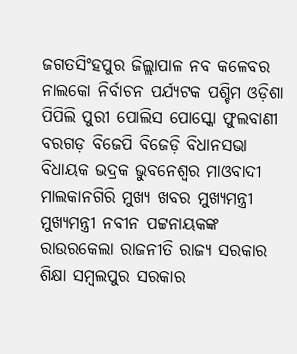ଜଗତସିଂହପୁର ଜିଲ୍ଲାପାଳ ନବ କଳେବର ନାଲକୋ ନିର୍ବାଚନ ପର୍ଯ୍ୟଟକ ପଶ୍ଚିମ ଓଡ଼ିଶା ପିପିଲି ପୁରୀ ପୋଲିସ ପୋସ୍କୋ ଫୁଲବାଣୀ ବରଗଡ଼ ବିଜେପି ବିଜେଡ଼ି ବିଧାନସଭା ବିଧାୟକ ଭଦ୍ରକ ଭୁବନେଶ୍ୱର ମାଓବାଦୀ ମାଲକାନଗିରି ମୁଖ୍ୟ ଖବର ମୁଖ୍ୟମନ୍ତ୍ରୀ ମୁଖ୍ୟମନ୍ତ୍ରୀ ନବୀନ ପଟ୍ଟନାୟକଙ୍କ ରାଉରକେଲା ରାଜନୀତି ରାଜ୍ୟ ସରକାର ଶିକ୍ଷା ସମ୍ବଲପୁର ସରକାର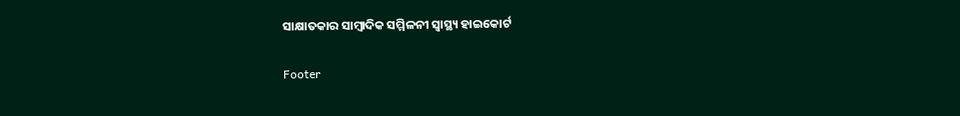ସାକ୍ଷାତକାର ସାମ୍ବାଦିକ ସମ୍ମିଳନୀ ସ୍ୱାସ୍ଥ୍ୟ ହାଇକୋର୍ଟ

Footer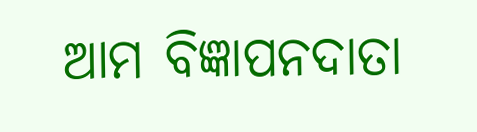ଆମ ବିଜ୍ଞାପନଦାତା